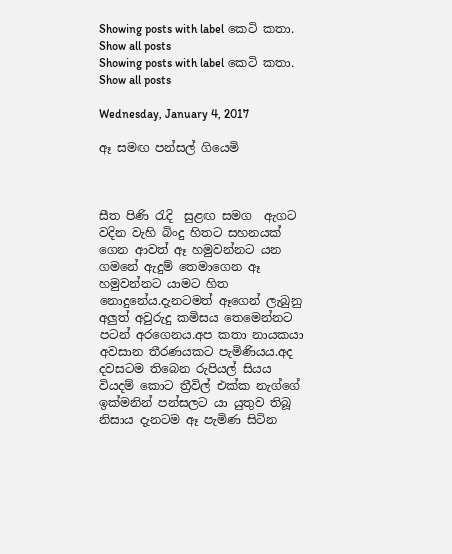Showing posts with label කෙටි කතා. Show all posts
Showing posts with label කෙටි කතා. Show all posts

Wednesday, January 4, 2017

ඈ සමඟ පන්සල් ගියෙමි



සීත පිණි ‍රැදි  සුළඟ සමග  ඇගට වදින වැහි බිංදු හිතට සහනයක් ගෙන ආවත් ඈ හමුවන්නට යන ගමනේ ඇදුම් තෙමාගෙන ඈ හමුවන්නට යාමට හිත නොදුනේය.දැනටමත් ඈගෙන් ලැබුනු අලුත් අවුරුදු කමිසය තෙමෙන්නට පටන් අරගෙනය.අප කතා නායකයා අවසාන තීරණයකට පැමිණියය.අද දවසටම තිබෙන රුපියල් සියය වියදම් කොට ත්‍රීවිල් එක්ක නැග්ගේ ඉක්මනින් පන්සලට යා යුතුව තිබූ නිසාය දැනටම ඈ පැමිණ සිටින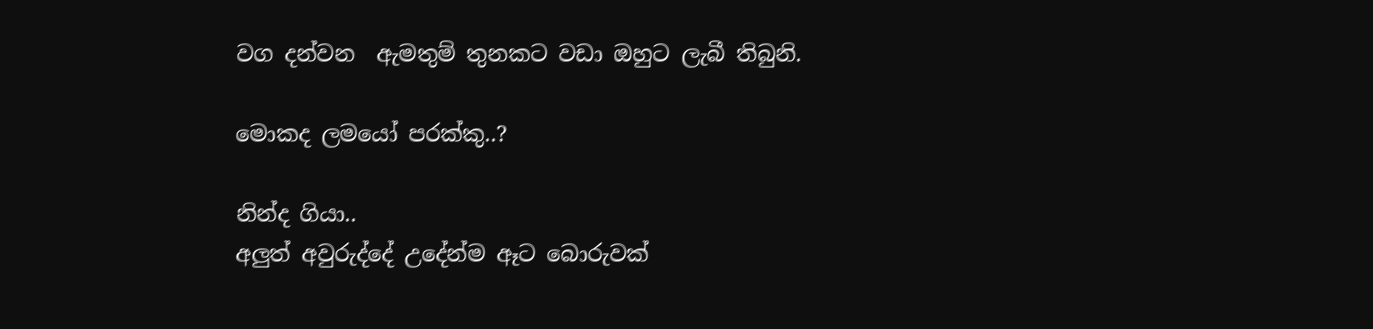වග දන්වන  ඇමතුම් තුනකට වඩා ඔහුට ලැබී තිබුනි.

මොකද ලමයෝ පරක්කු..?

නින්ද ගියා..
අලුත් අවුරුද්දේ උදේන්ම ඈට බොරුවක්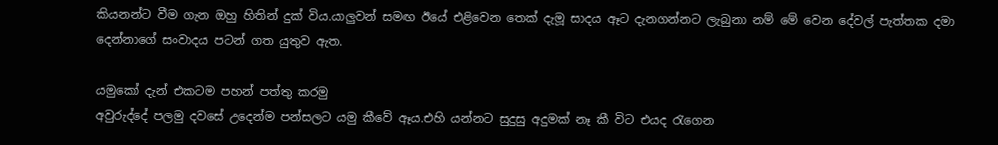කියනන්ට වීම ගැන ඔහු හිතින් දුක් විය.යාලුවන් සමඟ ඊයේ එළිවෙන තෙක් දැමූ සාදය ඈට දැනගන්නට ලැබුනා නම් මේ වෙන දේවල් පැත්තක දමා දෙන්නාගේ සංවාදය පටන් ගත යුතුව ඇත.

යමුකෝ දැන් එකටම පහන් පත්තු කරමු
අවුරුද්දේ පලමු දවසේ උදෙන්ම පන්සලට යමු කීවේ ඈය.එහි යන්නට සුදුසු අදුමක් නෑ කී විට එයද ‍රැගෙන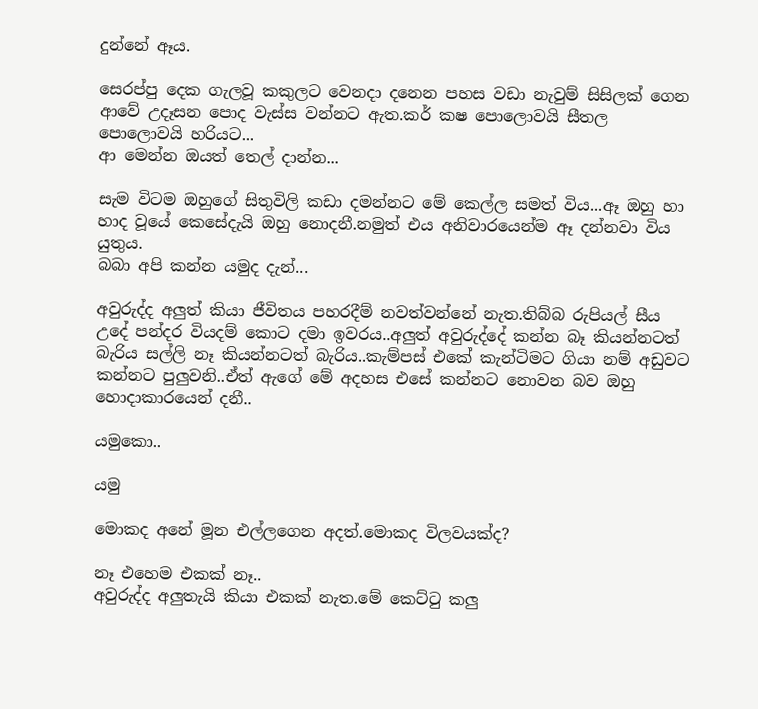දුන්නේ ඈය.

සෙරප්පු දෙක ගැලවූ කකුලට වෙනදා දනෙන පහස වඩා නැවුම් සිසිලක් ගෙන ආවේ උදෑසන පොද වැස්ස වන්නට ඇත.කර් කෂ පොලොවයි සීතල පොලොවයි හරියට...
ආ මෙන්න ඔයත් තෙල් දාන්න...

සැම විටම ඔහුගේ සිතුවිලි කඩා දමන්නට මේ කෙල්ල සමත් විය...ඈ ඔහු හා හාද වූයේ කෙසේදැයි ඔහු නොදනී.නමුත් එය අනිවාරයෙන්ම ඈ දන්නවා විය යුතුය.
බබා අපි කන්න යමුද දැන්...

අවුරුද්ද අලුත් කියා ජීවිතය පහරදීම් නවත්වන්නේ නැත.තිබ්බ රුපියල් සීය උදේ පන්දර වියදම් කොට දමා ඉවරය..අලුත් අවුරුද්දේ කන්න බෑ කියන්නටත් බැරිය සල්ලි නෑ කියන්නටත් බැරිය..කැම්පස් එකේ කැන්ටිමට ගියා නම් අඩුවට කන්නට පුලුවනි..ඒත් ඇගේ මේ අදහස එසේ කන්නට නොවන බව ඔහු හොදාකාරයෙන් දනී..

යමුකො..

යමු

මොකද අනේ මූන එල්ලගෙන අදත්.මොකද විලවයක්ද?

නෑ එහෙම එකක් නෑ..
අවුරුද්ද අලුතැයි කියා එකක් නැත.මේ කෙට්‍ටු කලු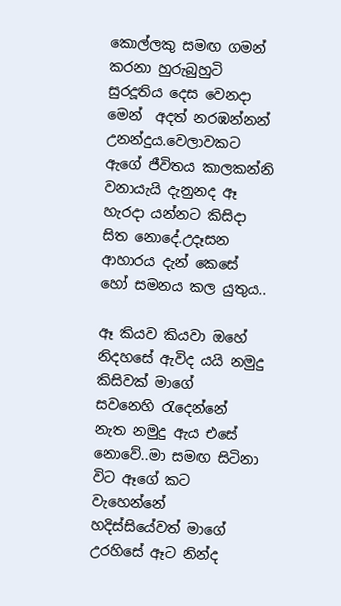කොල්ලකු සමඟ ගමන් කරනා හුරුබුහුටි සුරදූතිය දෙස වෙනදා මෙන්  අදත් නරඹන්නන් උනන්දුය.වෙලාවකට ඇගේ ජීවිතය කාලකන්නි වනායැයි දැනුනද ඈ හැරදා යන්නට කිසිදා සිත නොදේ.උදෑසන ආහාරය දැන් කෙසේ හෝ සමනය කල යුතුය..

ඈ කියව කියවා ඔහේ නිදහසේ ඇවිද යයි නමුදු කිසිවක් මාගේ සවනෙහි ‍රැදෙන්නේ නැත නමුදු ඇය එසේ නොවේ..මා සමඟ සිටිනා විට ඈගේ කට වැහෙන්නේ හදිස්සියේවත් මාගේ උරහිසේ ඈට නින්ද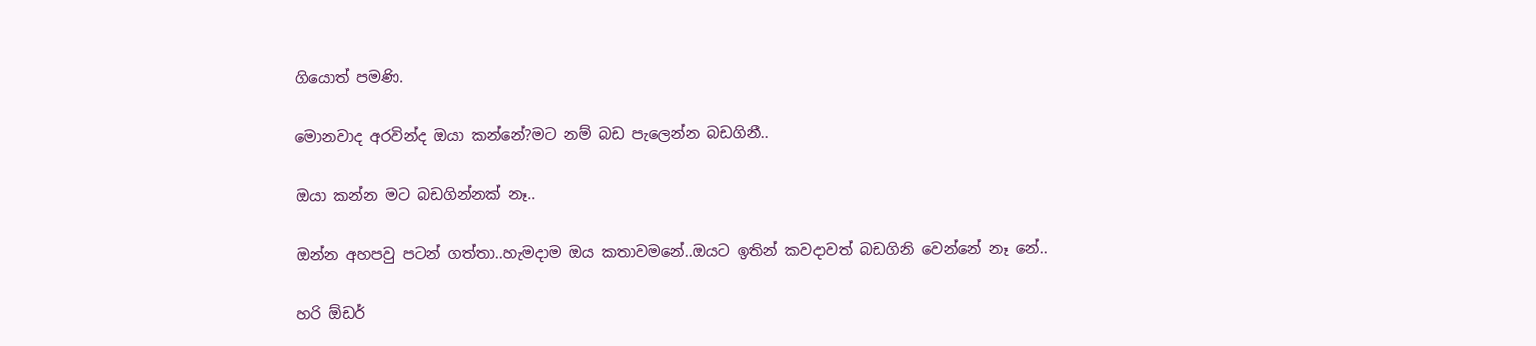ගියොත් පමණි.

මොනවාද අරවින්ද ඔයා කන්නේ?මට නම් බඩ පැලෙන්න බඩගිනී..

ඔයා කන්න මට බඩගින්නක් නෑ..

ඔන්න අහපවු පටන් ගත්තා..හැමදාම ඔය කතාවමනේ..ඔයට ඉතින් කවදාවත් බඩගිනි වෙන්නේ නෑ නේ..

හරි ඕඩර්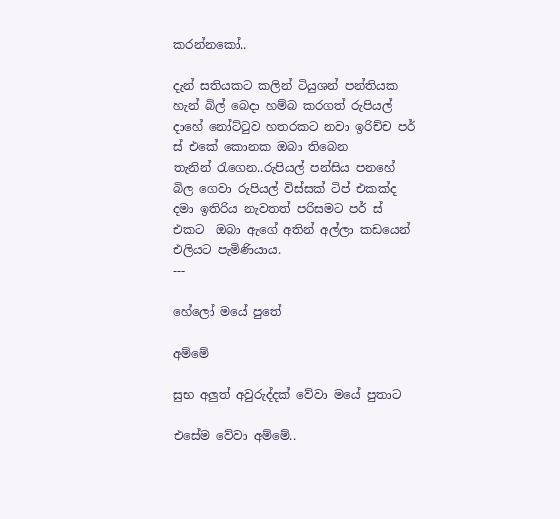කරන්නකෝ..

දැන් සතියකට කලින් ටියුශන් පන්තියක හැන් බිල් බෙදා හම්බ කරගත් රුපියල් දාහේ නෝට්‍ටුව හතරකට නවා ඉරිච්ච පර් ස් එකේ කොනක ඔබා තිබෙන  තැනින් ‍රැගෙන..රුපියල් පන්සිය පනහේ බිල ගෙවා රුපියල් විස්සක් ටිප් එකක්ද දමා ඉතිරිය නැවතත් පරිසමට පර් ස් එකට  ඔබා ඇගේ අතින් අල්ලා කඩයෙන් එලියට පැමිණියාය.
---

හේලෝ මයේ පුතේ

අම්මේ

සුභ අලුත් අවුරුද්දක් වේවා මයේ පුතාට

එසේම වේවා අම්මේ..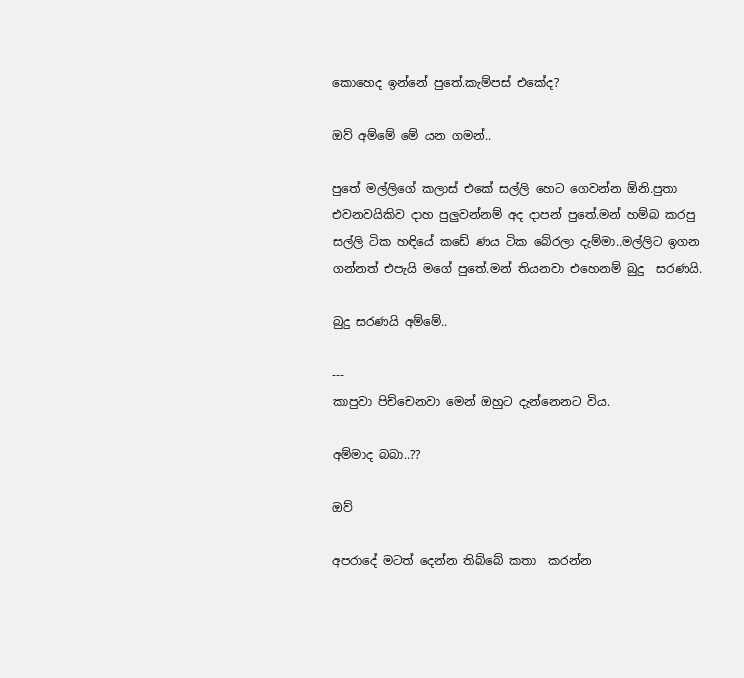කොහෙද ඉන්නේ පුතේ.කැම්පස් එකේද?

ඔව් අම්මේ මේ යන ගමන්..

පුතේ මල්ලිගේ කලාස් එකේ සල්ලි හෙට ගෙවන්න ඕනි.පුතා එවනවයිකිව දාහ පුලුවන්නම් අද දාපන් පුතේ.මන් හම්බ කරපු සල්ලි ටික හඳියේ කඩේ ණය ටික බේරලා දැම්මා..මල්ලිට ඉගන ගන්නත් එපැයි මගේ පුතේ.මන් තියනවා එහෙනම් බුදු  සරණයි.

බුදු සරණයි අම්මේ..

---
කාපුවා පිච්චෙනවා මෙන් ඔහුට දැන්නෙනට විය.

අම්මාද බබා..??

ඔව්

අපරාදේ මටත් දෙන්න තිබ්බේ කතා  කරන්න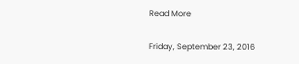Read More

Friday, September 23, 2016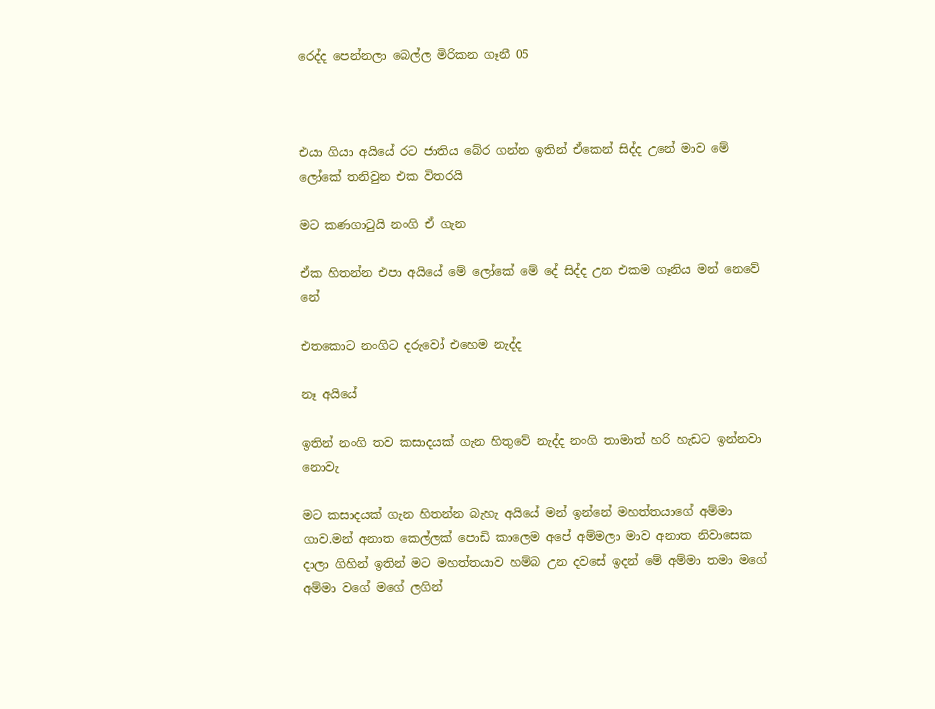රෙද්ද පෙන්නලා බෙල්ල මිරිකන ගෑනී 05



එයා ගියා අයියේ රට ජාතිය බේර ගන්න ඉතින් ඒකෙන් සිද්ද උනේ මාව මේ ලෝකේ තනිවුන එක විතරයි

මට කණගා‍ටුයි නංගි ඒ ගැන

ඒක හිතන්න එපා අයියේ මේ ලෝකේ මේ දේ සිද්ද උන එකම ගෑනිය මන් නෙවේ නේ

එතකොට නංගිට දරුවෝ එහෙම නැද්ද

නෑ අයියේ

ඉතින් නංගි තව කසාදයක් ගැන හිතුවේ නැද්ද නංගි තාමාත් හරි හැඩට ඉන්නවා නොවැ

මට කසාදයක් ගැන හිතන්න බැහැ අයියේ මන් ඉන්නේ මහත්තයාගේ අම්මා ගාව.මන් අනාත කෙල්ලක් පොඩි කාලෙම අපේ අම්මලා මාව අනාත නිවාසෙක දාලා ගිහින් ඉතින් මට මහත්තයාව හම්බ උන දවසේ ඉදන් මේ අම්මා තමා මගේ අම්මා වගේ මගේ ලගින්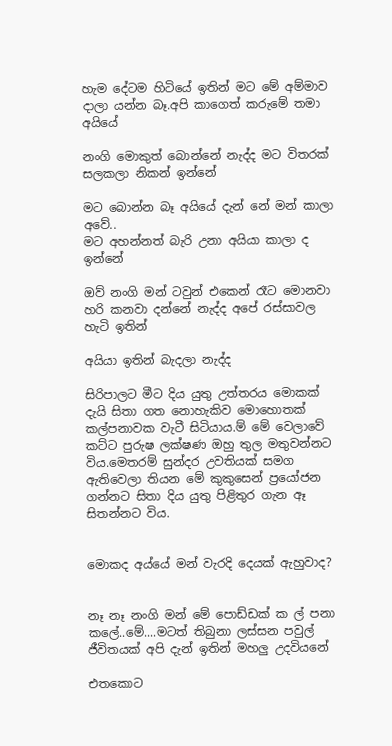හැම දේටම හිටියේ ඉතින් මට මේ අම්මාව දාලා යන්න බෑ.අපි කාගෙත් කරුමේ තමා අයියේ

නංගි මොකුත් බොන්නේ නැද්ද මට විතරක් සලකලා නිකන් ඉන්නේ

මට බොන්න බෑ අයියේ දැන් නේ මන් කාලා අවේ..
මට අහන්නත් බැරි උනා අයියා කාලා ද ඉන්නේ

ඔව් නංගි මන් ටවුන් එකෙන් රෑට මොනවා හරි කනවා දන්නේ නැද්ද අපේ රස්සාවල හැටි ඉතින්

අයියා ඉතින් බැදලා නැද්ද

සිරිපාලට මීට දිය යුතු උත්තරය මොකක් දැයි සිතා ගත නොහැකිව මොහොතක් කල්පනාවක වැටී සිටියාය.ම් මේ වෙලාවේ කට්ට පුරුෂ ලක්ෂණ ඔහු තුල මතුවන්නට විය.මෙතරම් සුන්දර උවතියක් සමග ඇතිවෙලා තියන මේ කුකුසෙන් ප්‍රයෝජන ගන්නට සිතා දිය යුතු පිළිතුර ගැන ඈ සිතන්නට විය.


මොකද අය්යේ මන් වැරදි දෙයක් ඇහුවාද?


නෑ නෑ නංගි මන් මේ පොඩ්ඩක් ක ල් පනා කලේ..මේ....මටත් තිබුනා ලස්සන පවුල් ජීවිතයක් අපි දැන් ඉතින් මහලු උදවියනේ

එතකොට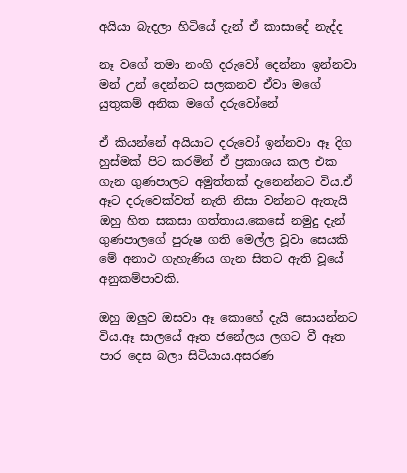අයියා බැදලා හිටියේ දැන් ඒ කාසාදේ නැද්ද

නෑ වගේ තමා නංගි දරුවෝ දෙන්නා ඉන්නවා මන් උන් දෙන්නට සලකනව ඒවා මගේ යුතුකම් අනික මගේ දරුවෝනේ

ඒ කියන්නේ අයියාට දරුවෝ ඉන්නවා ඈ දිග හුස්මක් පිට කරමින් ඒ ප්‍රකාශය කල එක ගැන ගුණපාලට අමුත්තක් දැනෙන්නට විය.ඒ ඈට දරුවෙක්වත් නැති නිසා වන්නට ඇතැයි ඔහු හිත සකසා ගත්තාය.කෙසේ නමුදු දැන් ගුණපාලගේ පුරුෂ ගති මෙල්ල වූවා සෙයකි මේ අනාථ ගැහැණිය ගැන සිතට ඇති වූයේ අනුකම්පාවකි.

ඔහු ඔලුව ඔසවා ඈ කොහේ දැයි සොයන්නට විය.ඈ සාලයේ ඈත ජනේලය ලගට වී ඈත පාර දෙස බලා සිටියාය.අසරණ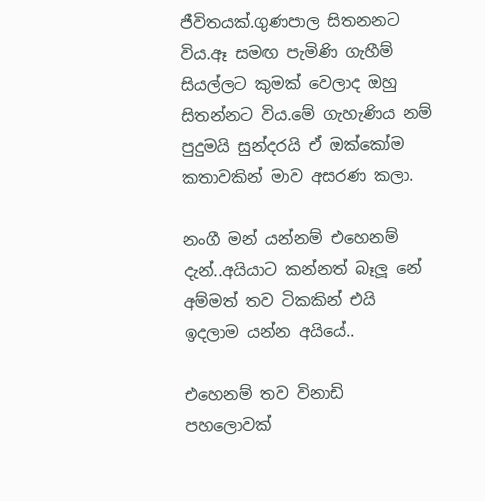ජීවිතයක්.ගුණපාල සිතනනට විය.ඈ සමඟ පැමිණි ගැහීම් සියල්ලට කුමක් වෙලාද ඔහු සිතන්නට විය.මේ ගැහැණිය නම් පුදුමයි සුන්දරයි ඒ ඔක්කෝම කතාවකින් මාව අසරණ කලා.

නංගී මන් යන්නම් එහෙනම් දැන්..අයියාට කන්නත් බෑලූ නේ අම්මත් තව ටිකකින් එයි ඉදලාම යන්න අයියේ..

එහෙනම් තව විනාඩි පහලොවක්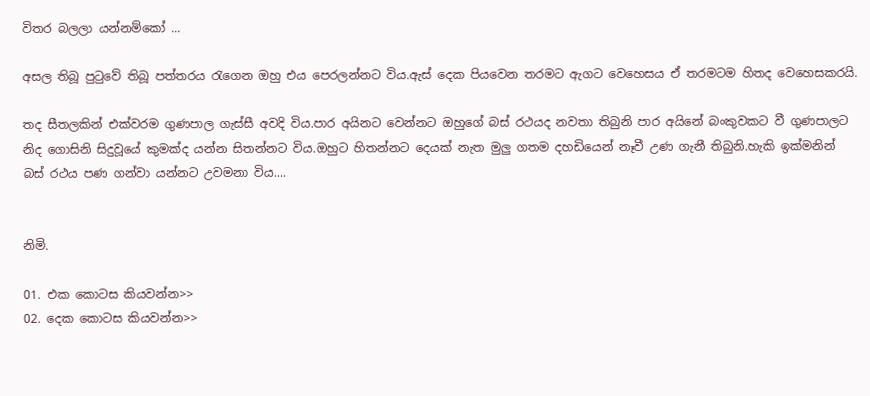විතර බලලා යන්නම්කෝ ...

අසල තිබූ පු‍ටුවේ තිබූ පත්තරය ‍රැගෙන ඔහු එය පෙරලන්නට විය.ඇස් දෙක පියවෙන තරමට ඇගට වෙහෙසය ඒ තරමටම හිතද වෙහෙසකරයි.

තද සීතලකින් එක්වරම ගුණපාල ගැස්සී අවදි විය.පාර අයිනට වෙන්නට ඔහුගේ බස් රථයද නවතා තිබුනි පාර අයිනේ බංකුවකට වී ගුණපාලට නිද ගොසිනි සිදුවූයේ කුමක්ද යන්න සිතන්නට විය.ඔහුට හිතන්නට දෙයක් නැත මුලු ගතම දහඩියෙන් නෑවී උණ ගැනී තිබුනි.හැකි ඉක්මනින් බස් රථය පණ ගන්වා යන්නට උවමනා විය....


නිමි.

01. එක කොටස කියවන්න>>
02. දෙක කොටස කියවන්න>>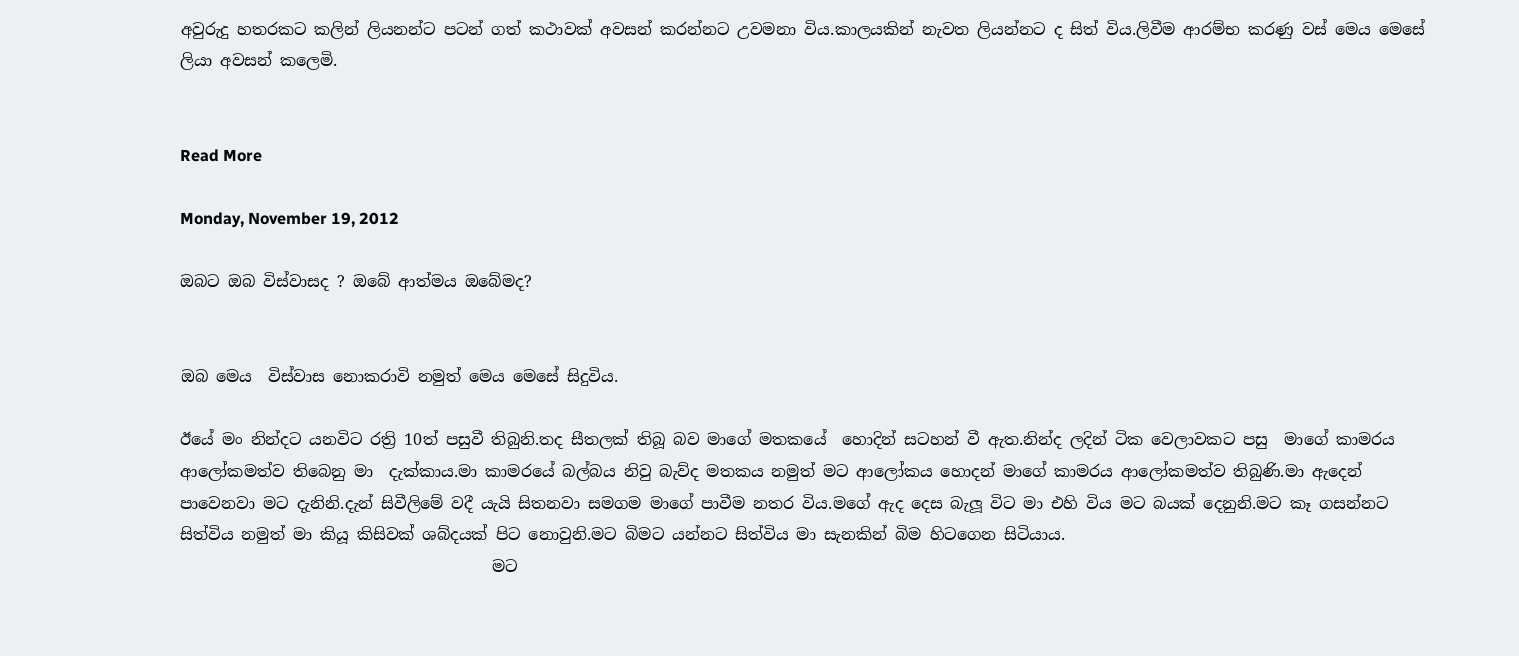අවුරුදු හතරකට කලින් ලියනන්ට පටන් ගත් කථාවක් අවසන් කරන්නට උවමනා විය.කාලයකින් නැවත ලියන්නට ද සිත් විය.ලිවීම ආරම්භ කරණු වස් මෙය මෙසේ ලියා අවසන් කලෙමි.


Read More

Monday, November 19, 2012

ඔබට ඔබ විස්වාසද ? ඔබේ ආත්මය ඔබේමද?


ඔබ මෙය  විස්වාස නොකරාවි නමුත් මෙය මෙසේ සිදුවිය.

ඊයේ මං නින්දට යනවිට රත්‍රි 10ත් පසුවී තිබුනි.තද සීතලක් තිබූ බව මාගේ මතකයේ  හොදින් සටහන් වී ඇත.නින්ද ලදින් ටික වෙලාවකට පසු  මාගේ කාමරය ආලෝකමත්ව තිබෙනු මා  දැක්කාය.මා කාමරයේ බල්බය නිවු බැව්ද මතකය නමුත් මට ආලෝකය හොදන් මාගේ කාමරය ආලෝකමත්ව තිබුණි.මා ඇදෙන් පාවෙනවා මට දැනිනි.දැන් සිවීලිමේ වදී යැයි සිතනවා සමගම මාගේ පාවීම නතර විය.මගේ ඇද දෙස බැලූ විට මා එහි විය මට බයක් දෙනුනි.මට කෑ ගසන්නට සිත්විය නමුත් මා කියූ කිසිවක් ශබ්දයක් පිට නොවුනි.මට බිමට යන්නට සිත්විය මා සැනකින් බිම හිටගෙන සිටියාය.
                                       මට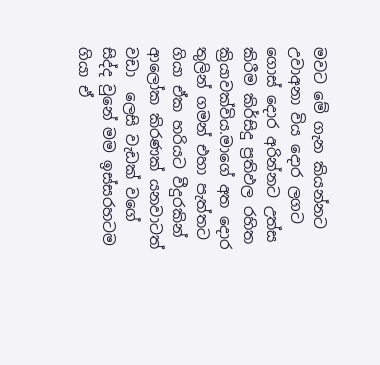මවට මේ ගැන කියන්නට උවාඅනා විය දොර ලගට ගොස් දොර අරින්නට උත්ස කිරීම කිර්සිදු ප්‍රතිඵල රහිත ක්‍රියාවක්විය.මාගේ අත දොර තුලින් ගමන් එහා පැත්තට ගියා ඒක හරියට වීදුරකින් ආලෝක කිරණක් යනවාටත් වඩා  ලෙසි වැඩක් වගේ සිද්ද වුනේ මම ඉස්සරහටම ගියා ඒ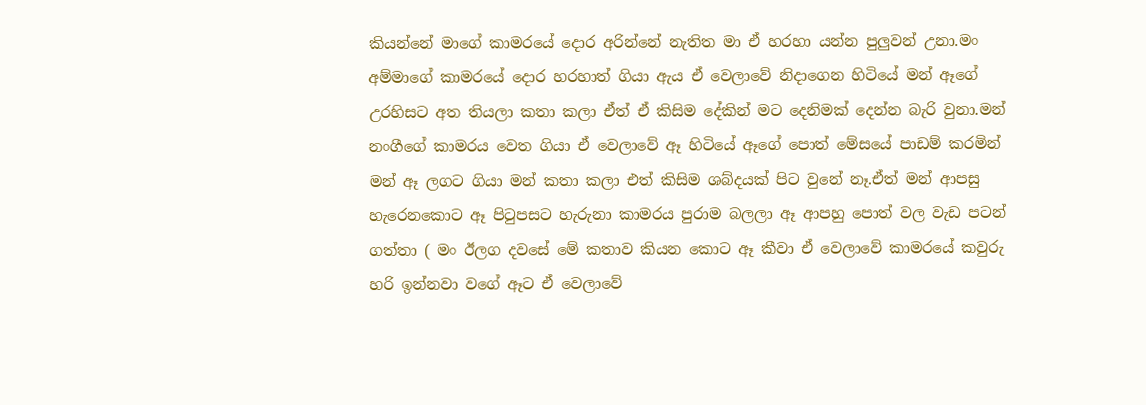කියන්නේ මාගේ කාමරයේ දොර අරින්නේ නැතිත මා ඒ හරහා යන්න පුලුවන් උනා.මං අම්මාගේ කාමරයේ දොර හරහාත් ගියා ඇය ඒ වෙලාවේ නිදාගෙන හිටියේ මන් ඈගේ උරහිසට අත තියලා කතා කලා ඒත් ඒ කිසිම දේකින් මට දෙනිමක් දෙන්න බැරි වුනා.මන් නංගීගේ කාමරය වෙත ගියා ඒ වෙලාවේ ඈ හිටියේ ඈගේ පොත් මේසයේ පාඩම් කරමින් මන් ඈ ලගට ගියා මන් කතා කලා එත් කිසිම ශබ්දයක් පිට වුනේ නෑ.ඒත් මන් ආපසු හැරෙනකොට ඈ පි‍ටුපසට හැරුනා කාමරය පුරාම බලලා ඈ ආපහු පොත් වල වැඩ පටන් ගත්තා ( මං ඊලග දවසේ මේ කතාව කියන කොට ඈ කීවා ඒ වෙලාවේ කාමරයේ කවුරු හරි ඉන්නවා වගේ ඈට ඒ වෙලාවේ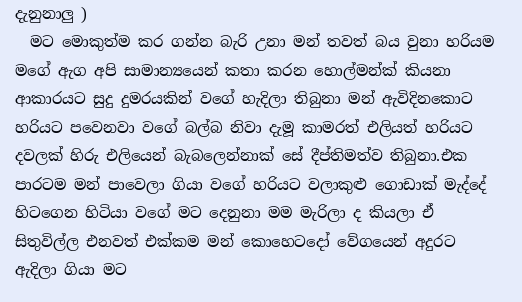දැනුනාලු )
  මට මොකුත්ම කර ගන්න බැරි උනා මන් තවත් බය වුනා හරියම මගේ ඇග අපි සාමාන්‍යයෙන් කතා කරන හොල්මන්ක් කියනා ආකාරයට සුදු දුමරයකින් වගේ හැදිලා තිබුනා මන් ඇවිදිනකොට හරියට පවෙනවා වගේ බල්බ නිවා දැමූ කාමරත් එලියත් හරියට දවලක් හිරු එලියෙන් බැබලෙන්නාක් සේ දීප්තිමත්ව තිබුනා.එක පාරටම මන් පාවෙලා ගියා වගේ හරියට වලාකුළු ගොඩාක් මැද්දේ හිටගෙන හිටියා වගේ මට දෙනුනා මම මැරිලා ද කියලා ඒ සිතුවිල්ල එනවත් එක්කම මන් කොහෙටදෝ වේගයෙන් අදුරට ඇදිලා ගියා මට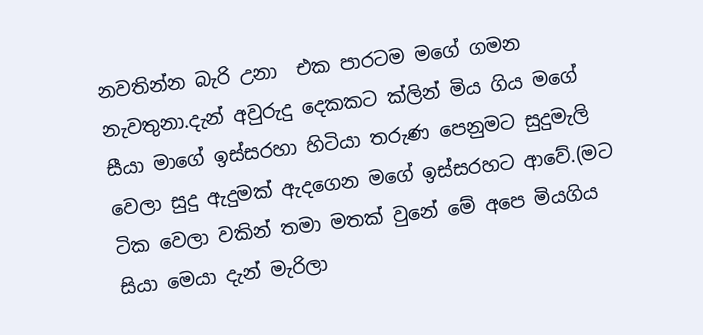නවතින්න බැරි උනා  එක පාරටම මගේ ගමන නැවතුනා.දැන් අවුරුදු දෙකකට ක්ලින් මිය ගිය මගේ සීයා මාගේ ඉස්සරහා හිටියා තරුණ පෙනුමට සුදුමැලි වෙලා සුදු ඇදුමක් ඇදගෙන මගේ ඉස්සරහට ආවේ.(මට ටික වෙලා වකින් තමා මතක් වුනේ මේ අපෙ මියගිය සියා මෙයා දැන් මැරිලා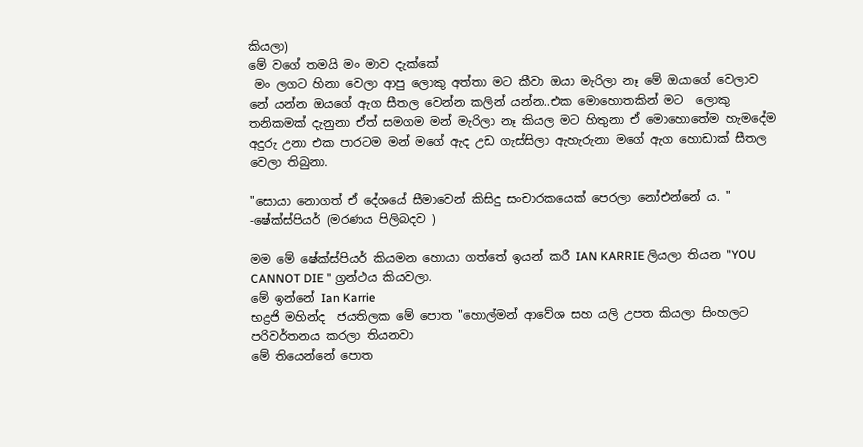කියලා)
මේ වගේ තමයි මං මාව දැක්කේ
 මං ලගට හිනා වෙලා ආපු ලොකු අත්තා මට කීවා ඔයා මැරිලා නෑ මේ ඔයාගේ වෙලාව නේ යන්න ඔයගේ ඇග සීතල වෙන්න කලින් යන්න..එක මොහොතකින් මට  ලොකු තනිකමක් දැනුනා ඒත් සමගම මන් මැරිලා නෑ කියල මට හිතුනා ඒ මොහොතේම හැමදේම අදුරු උනා එක පාරටම මන් මගේ ඇද උඩ ගැස්සිලා ඇහැරුනා මගේ ඇග හොඩාක් සීතල වෙලා තිබුනා.

"සොයා නොගත් ඒ දේශයේ සීමාවෙන් කිසිදු සංචාරකයෙක් පෙරලා නෝඑන්නේ ය. "
-ෂේක්ස්පියර් (මරණය පිලිබදව )

මම මේ ෂේක්ස්පියර් කියමන හොයා ගත්තේ ඉයන් කරී IAN KARRIE ලියලා තියන "YOU CANNOT DIE " ග්‍රන්ථය කියවලා.
මේ ඉන්නේ Ian Karrie
භද්‍රජි මහින්ද  ජයතිලක මේ පොත "හොල්මන් ආවේශ සහ යලි උපත කියලා සිංහලට පරිවර්තනය කරලා තියනවා
මේ තියෙන්නේ පොත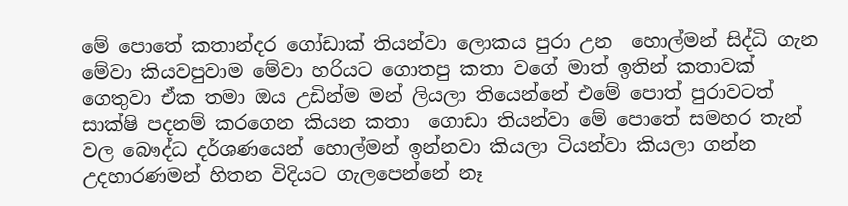මේ පොතේ කතාන්දර ගෝඩාක් තියන්වා ලොකය පුරා උන  හොල්මන් සිද්ධි ගැන මේවා කියවපුවාම මේවා හරියට ගොතපු කතා වගේ මාත් ඉතින් කතාවක් ගෙතුවා ඒක තමා ඔය උඩින්ම මන් ලියලා තියෙන්නේ එමේ පොත් පුරාවටත් සාක්ෂි පදනම් කරගෙන කියන කතා  ගොඩා තියන්වා මේ පොතේ සමහර තැන් වල බෞද්ධ දර්ශණයෙන් හොල්මන් ඉන්නවා කියලා ටියන්වා කියලා ගන්න උදහාරණමන් හිතන විදියට ගැලපෙන්නේ නෑ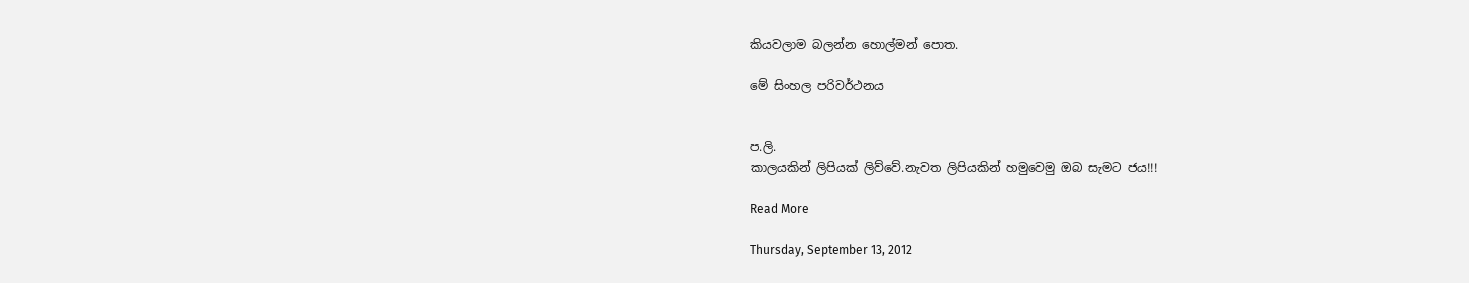කියවලාම බලන්න හොල්මන් පොත.

මේ සිංහල පරිවර්ථනය


ප.ලි.
කාලයකින් ලිපියක් ලිව්වේ.නැවත ලිපියකින් හමුවෙමු ඔබ සැමට ජය!!!

Read More

Thursday, September 13, 2012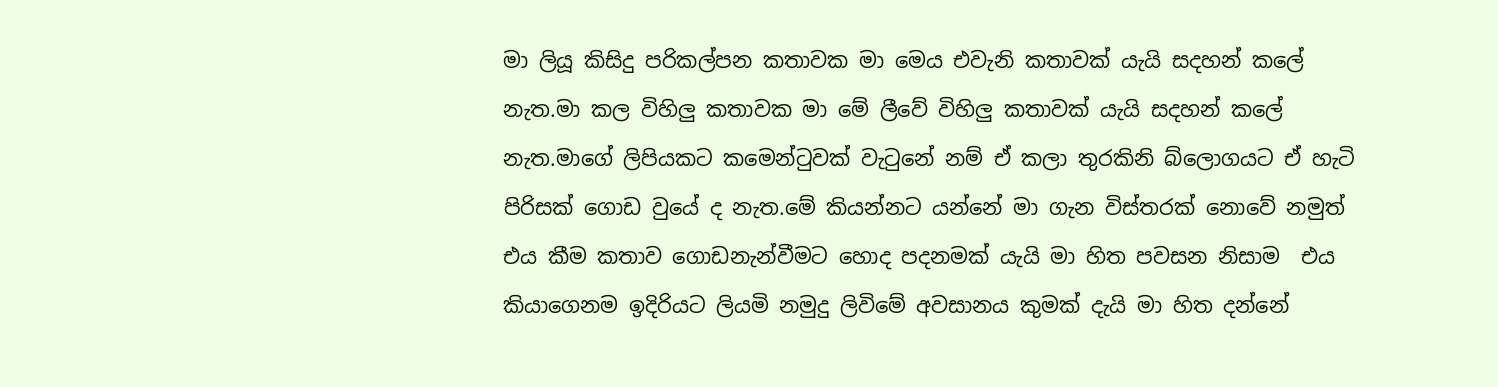මා ලියූ කිසිදු පරිකල්පන කතාවක මා මෙය එවැනි කතාවක් යැයි සදහන් කලේ නැත.මා කල විහිලු කතාවක මා මේ ලීවේ විහිලු කතාවක් යැයි සදහන් කලේ නැත.මාගේ ලිපියකට කමෙන්‍ටුවක් වැ‍ටුනේ නම් ඒ කලා තුරකිනි බ්ලොගයට ඒ හැටි පිරිසක් ගොඩ වුයේ ද නැත.මේ කියන්නට යන්නේ මා ගැන විස්තරක් නොවේ නමුත් එය කීම කතාව ගොඩනැන්වීමට හොද පදනමක් යැයි මා හිත පවසන නිසාම  එය කියාගෙනම ඉදිරියට ලියමි නමුදු ලිවිමේ අවසානය කුමක් දැයි මා හිත දන්නේ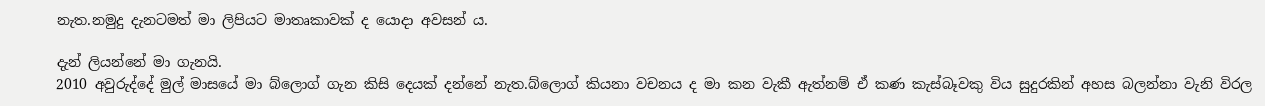නැත.නමුදු දැනටමත් මා ලිපියට මාතෘකාවක් ද යොදා අවසන් ය.

දැන් ලියන්නේ මා ගැනයි.
2010 අවුරුද්දේ මුල් මාසයේ මා බ්ලොග් ගැන කිසි දෙයක් දන්නේ නැත.බ්ලොග් කියනා වචනය ද මා කන වැකී ඇත්නම් ඒ කණ කැස්බෑවකු විය සුදුරකින් අහස බලන්නා වැනි විරල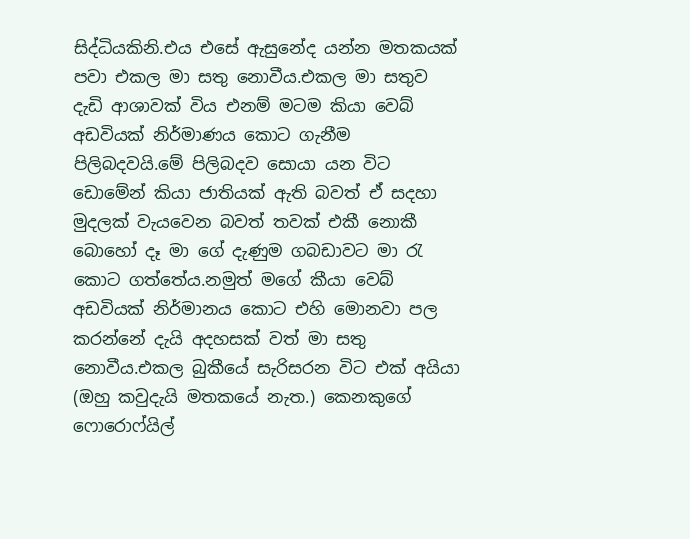සිද්ධියකිනි.එය එසේ ඇසුනේද යන්න මතකයක් පවා එකල මා සතු නොවීය.එකල මා සතුව දැඩි ආශාවක් විය එනම් මටම කියා වෙබ් අඩවියක් නිර්මාණය කොට ගැනීම පිලිබදවයි.මේ පිලිබදව සොයා යන විට ඩොමේන් කියා ජාතියක් ඇති බවත් ඒ සදහා මුදලක් වැයවෙන බවත් තවක් එකී නොකී බොහෝ දෑ මා ගේ දැණුම ගබඩාවට මා ‍රැ කොට ගත්තේය.නමුත් මගේ කීයා වෙබ් අඩවියක් නිර්මානය කොට එහි මොනවා පල කරන්නේ දැයි අදහසක් වත් මා සතු නොවීය.එකල බුකීයේ සැරිසරන විට එක් අයියා (ඔහු කවුදැයි මතකයේ නැත.) කෙනකුගේ ෆොරොෆ්යිල්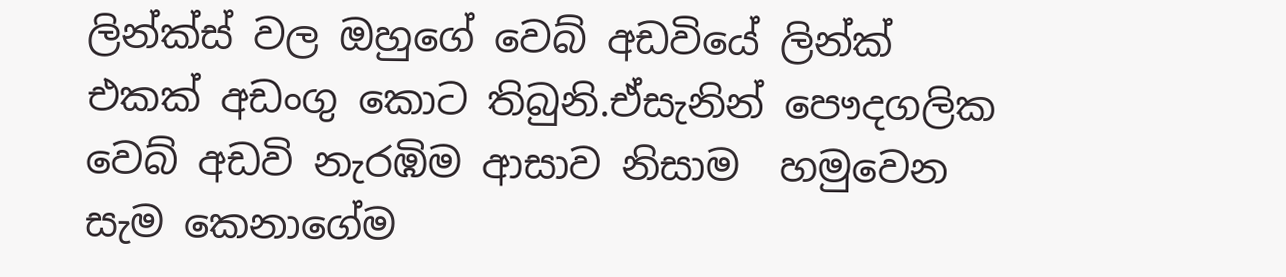ලින්ක්ස් වල ඔහුගේ වෙබ් අඩවියේ ලින්ක් එකක් අඩංගු කොට තිබුනි.ඒසැනින් පෞදගලික වෙබ් අඩවි නැරඹිම ආසාව නිසාම  හමුවෙන සැම කෙනාගේම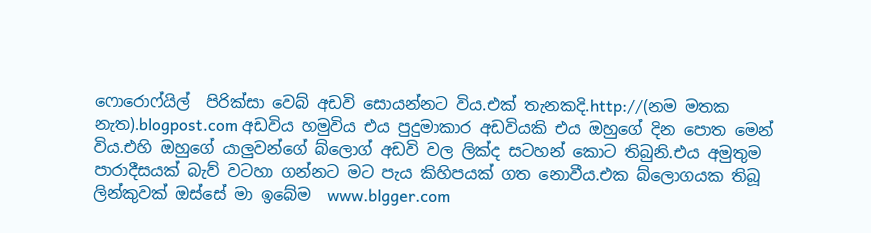ෆොරොෆ්යිල්  පිරික්සා වෙබ් අඩවි සොයන්නට විය.එක් තැනකදි.http://(නම මතක නැත).blogpost.com අඩවිය හමුවිය එය පුදුමාකාර අඩවියකි එය ඔහුගේ දින පොත මෙන් විය.එහි ඔහුගේ යාලුවන්ගේ බ්ලොග් අඩවි වල ලික්ද සටහන් කොට තිබුනි.එය අමුතුම පාරාදීසයක් බැව් වටහා ගන්නට මට පැය කිහිපයක් ගත නොවීය.එක බ්ලොගයක තිබූ ලින්කුවක් ඔස්සේ මා ඉබේම  www.blgger.com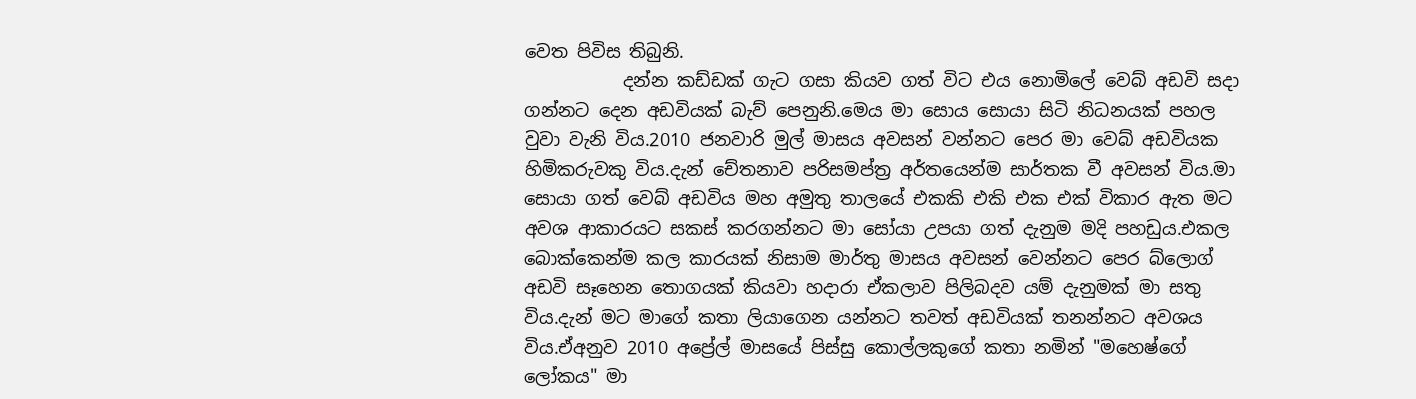වෙත පිවිස තිබුනි.
           දන්න කඩ්ඩක් ගැට ගසා කියව ගත් විට එය නොමිලේ වෙබ් අඩවි සදා ගන්නට දෙන අඩවියක් බැව් පෙනුනි.මෙය මා සොය සොයා සිටි නිධනයක් පහල වුවා වැනි විය.2010 ජනවාරි මුල් මාසය අවසන් වන්නට පෙර මා වෙබ් අඩවියක හිමිකරුවකු විය.දැන් චේතනාව පරිසමප්ත්‍ර අර්තයෙන්ම සාර්තක වී අවසන් විය.මා සොයා ගත් වෙබ් අඩවිය මහ අමුතු තාලයේ එකකි එකි එක එක් විකාර ඇත මට අවශ ආකාරයට සකස් කරගන්නට මා සෝයා උපයා ගත් දැනුම මදි පහඩුය.එකල බොක්කෙන්ම කල කාරයක් නිසාම මාර්තු මාසය අවසන් වෙන්නට පෙර බ්ලොග් අඩවි සෑහෙන තොගයක් කියවා හදාරා ඒකලාව පිලිබදව යම් දැනුමක් මා සතු විය.දැන් මට මාගේ කතා ලියාගෙන යන්නට තවත් අඩවියක් තනන්නට අවශය විය.ඒඅනුව 2010 අප්‍රේල් මාසයේ පිස්සු කොල්ලකුගේ කතා නමින් "මහෙෂ්ගේ ලෝකය" මා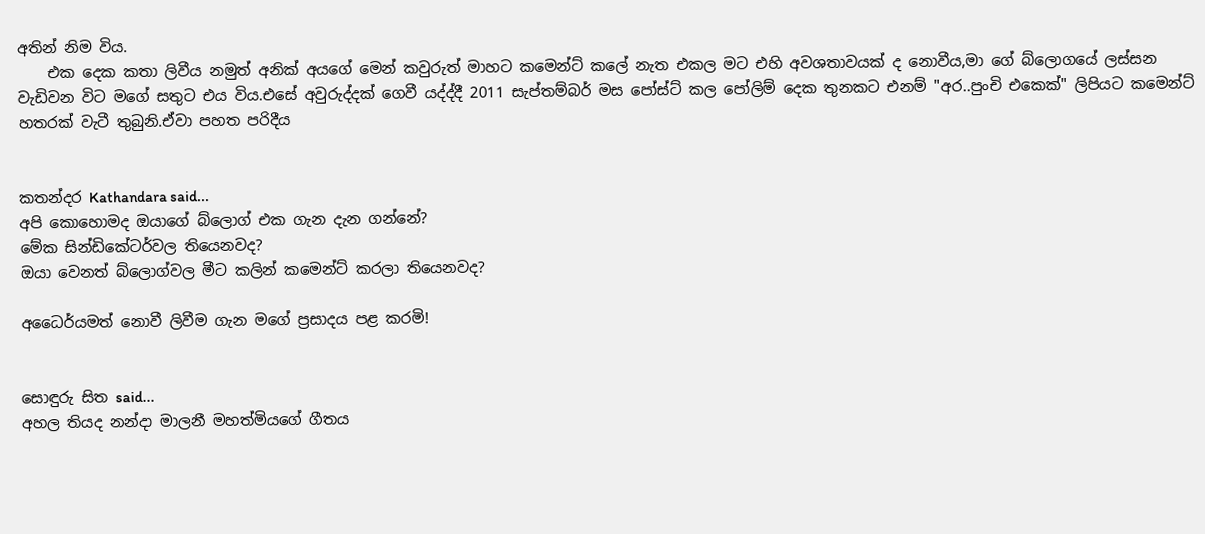අතින් නිම විය.
    එක දෙක කතා ලිවීය නමුත් අනික් අයගේ මෙන් කවුරුත් මාහට කමෙන්ට් කලේ නැත එකල මට එහි අවශතාවයක් ද නොවීය,මා ගේ බ්ලොගයේ ලස්සන වැඩිවන විට මගේ සතුට එය විය.එසේ අවුරුද්දක් ගෙවී යද්ද්දී 2011 සැප්තම්බර් මස පෝස්ට් කල පෝලිම් දෙක තුනකට එනම් "අර..පුංචි එකෙක්" ලිපියට කමෙන්ට් හතරක් වැටී තුබුනි.ඒවා පහත පරිදීය


කතන්දර Kathandara said...
අපි කොහොමද ඔයාගේ බ්ලොග් එක ගැන දැන ගන්නේ?
මේක සින්ඩිකේටර්වල තියෙනවද?
ඔයා වෙනත් බ්ලොග්වල මීට කලින් කමෙන්ට් කරලා තියෙනවද?

අධෛර්යමත් නොවී ලිවීම ගැන මගේ ප්‍රසාදය පළ කරමි!


සොඳුරු සිත said...
අහල තියද නන්දා මාලනී මහත්මියගේ ගීතය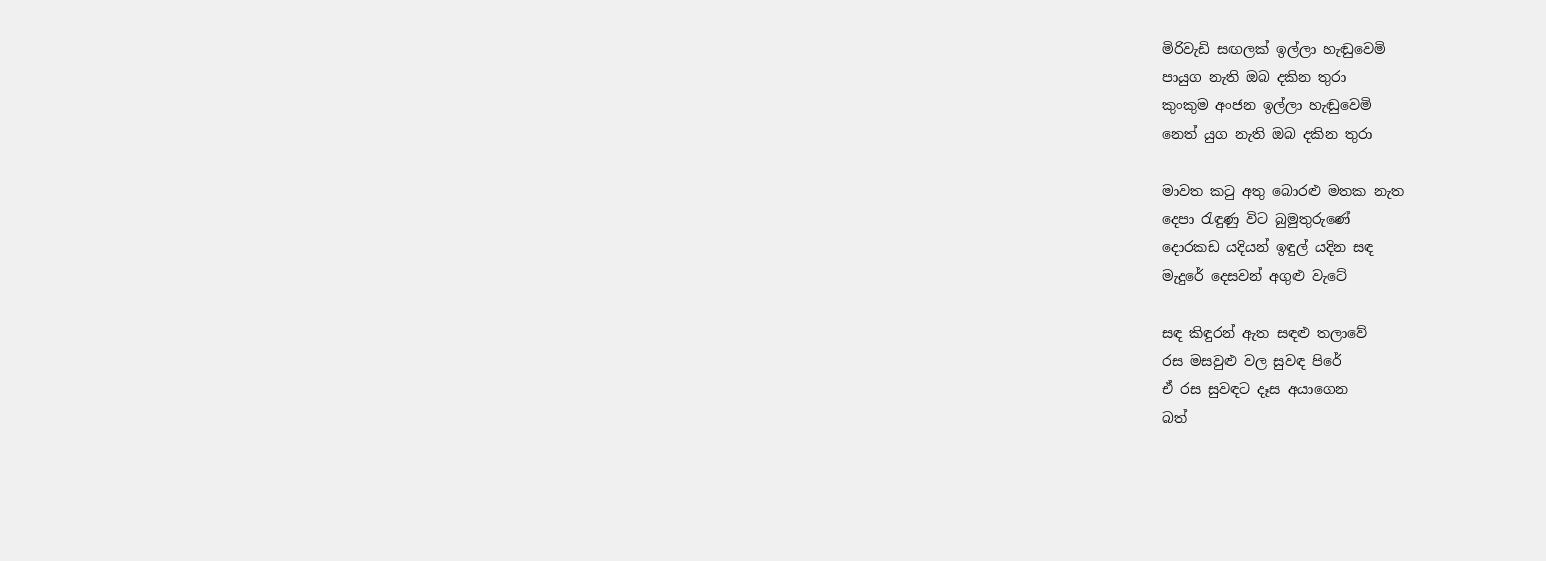මිරිවැඩි සඟලක් ඉල්ලා හැඬුවෙමි
පායුග නැති ඔබ දකින තුරා
කුංකුම අංජන ඉල්ලා හැඬුවෙමි
නෙත් යුග නැති ඔබ දකින තුරා

මාවත කටු අතු බොරළු මතක නැත
දෙපා රැඳුණු විට බුමුතුරුණේ
දොරකඩ යදියන් ඉඳුල් යදින සඳ
මැදුරේ දෙසවන් අගුළු වැටේ

සඳ කිඳුරන් ඇත සඳළු තලාවේ
රස මසවුළු වල සුවඳ පිරේ
ඒ රස සුවඳට දෑස අයාගෙන
බත්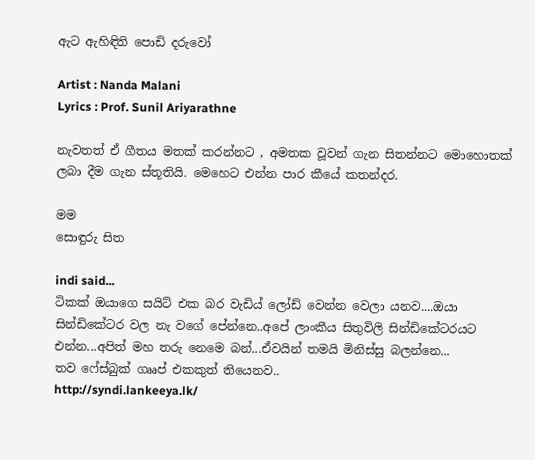ඇට ඇහිඳිති පොඩි දරුවෝ

Artist : Nanda Malani
Lyrics : Prof. Sunil Ariyarathne

නැවතත් ඒ ගීතය මතක් කරන්නට , අමතක වූවන් ගැන සිතන්නට මොහොතක් ලබා දීම ගැන ස්තූතියි. මෙහෙට එන්න පාර කීයේ කතන්දර.

මම
සොඳුරු සිත

indi said...
ටිකක් ඔයාගෙ සයිට් එක බර වැඩිය් ලෝඩ් වෙන්න වෙලා යනව....ඔයා සින්ඩිකේටර වල නැ වගේ පේන්නෙ..අපේ ලාංකීය සිතුවිලි සින්ඩිකේටරයට එන්න...අපිත් මහ තරු නෙමෙ බන්...ඒවයින් තමයි මිනිස්සු බලන්නෙ...
තව ෆේස්බුක් ගෲප් එකකුත් තියෙනව..
http://syndi.lankeeya.lk/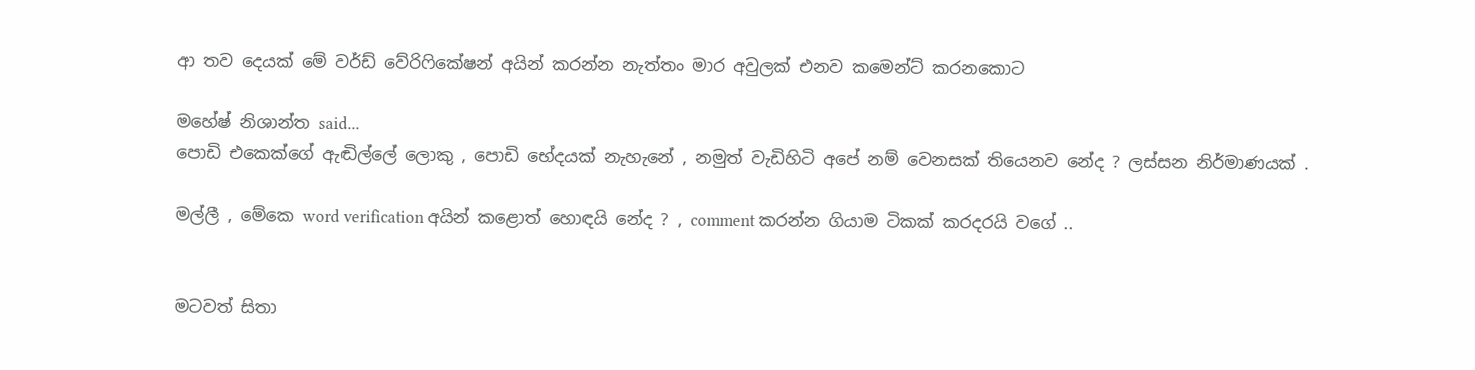ආ තව දෙයක් මේ වර්ඩ් වේරිෆිකේෂන් අයින් කරන්න නැත්තං මාර අවුලක් එනව කමෙන්ට් කරනකොට

මහේෂ් නිශාන්ත said...
පොඩි එකෙක්ගේ ඇඬිල්ලේ ලොකු , පොඩි භේදයක් නැහැනේ , නමුත් වැඩිහිටි අපේ නම් වෙනසක් තියෙනව නේද ? ලස්සන නිර්මාණයක් .

මල්ලී , මේකෙ word verification අයින් කළොත් හොඳයි නේද ? , comment කරන්න ගියාම ටිකක් කරදරයි වගේ ..


මටවත් සිතා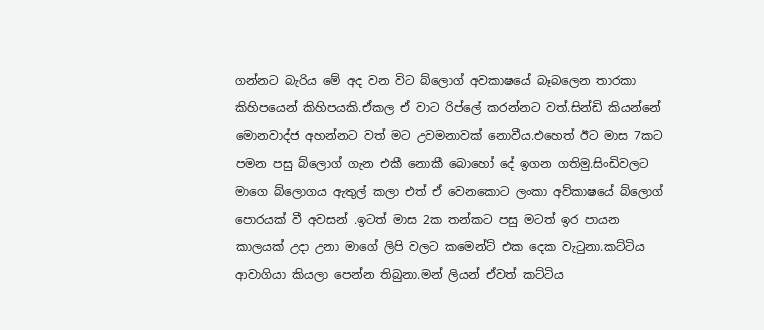ගන්නට බැරිය මේ අද වන විට බ්ලොග් අවකාෂයේ බෑබලෙන තාරකා කිහිපයෙන් කිහිපයකි.ඒකල ඒ වාට රිප්ලේ කරන්නට වත්.සින්ඩි කියන්නේ මොනවාද්ජ අහන්නට වත් මට උවමනාවක් නොවීය.එහෙත් ඊට මාස 7කට පමන පසු බ්ලොග් ගැන එකී නොකී බොහෝ දේ ඉගන ගතිමු.සිංඩිවලට මාගෙ බ්ලොගය ඇතුල් කලා එත් ඒ වෙනකොට ලංකා අව්කාෂයේ බ්ලොග් පොරයක් වී අවසන් .ඉටත් මාස 2ක තන්කට පසු මටත් ඉර පායන කාලයක් උදා උනා මාගේ ලිපි වලට කමෙන්ට් එක දෙක වැ‍ටුනා.කට්ටිය ආවාගියා කියලා පෙන්න තිබුනා.මන් ලියන් ඒවත් කට්ටිය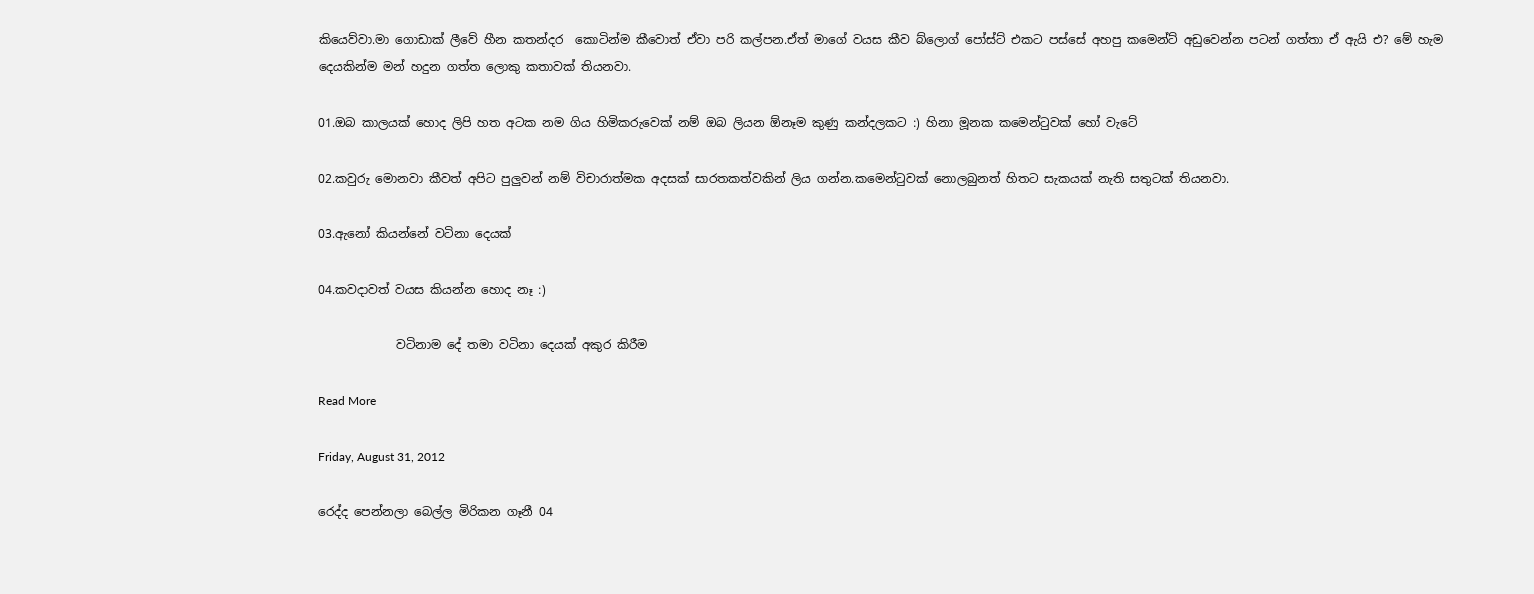කියෙව්වා.මා ගොඩාක් ලීවේ හීන කතන්දර  කොටින්ම කීවොත් ඒවා පරි කල්පන.ඒත් මාගේ වයස කීව බ්ලොග් පෝස්ට් එකට පස්සේ අහපු කමෙන්ට් අඩුවෙන්න පටන් ගත්තා ඒ ඇයි එ? මේ හැම දෙයකින්ම මන් හදුන ගත්ත ලොකු කතාවක් තියනවා.

01.ඔබ කාලයක් හොද ලිපි හත අටක නම ගිය හිමිකරුවෙක් නම් ඔබ ලියන ඕනෑම කුණු කන්දලකට :) හිනා මූනක කමෙන්‍ටුවක් හෝ වැටේ

02.කවුරු මොනවා කීවත් අපිට පුලුවන් නම් විචාරාත්මක අදසක් සාරතකත්වකින් ලිය ගන්න.කමෙන්‍ටුවක් නොලබුනත් හිතට සැකයක් නැති සතුටක් තියනවා.

03.ඇනෝ කියන්නේ වටිනා දෙයක්

04.කවදාවත් වයස කියන්න හොද නෑ :)

             වටිනාම දේ තමා වටිනා දෙයක් අකුර කිරීම

Read More

Friday, August 31, 2012

රෙද්ද පෙන්නලා බෙල්ල මිරිකන ගෑනී 04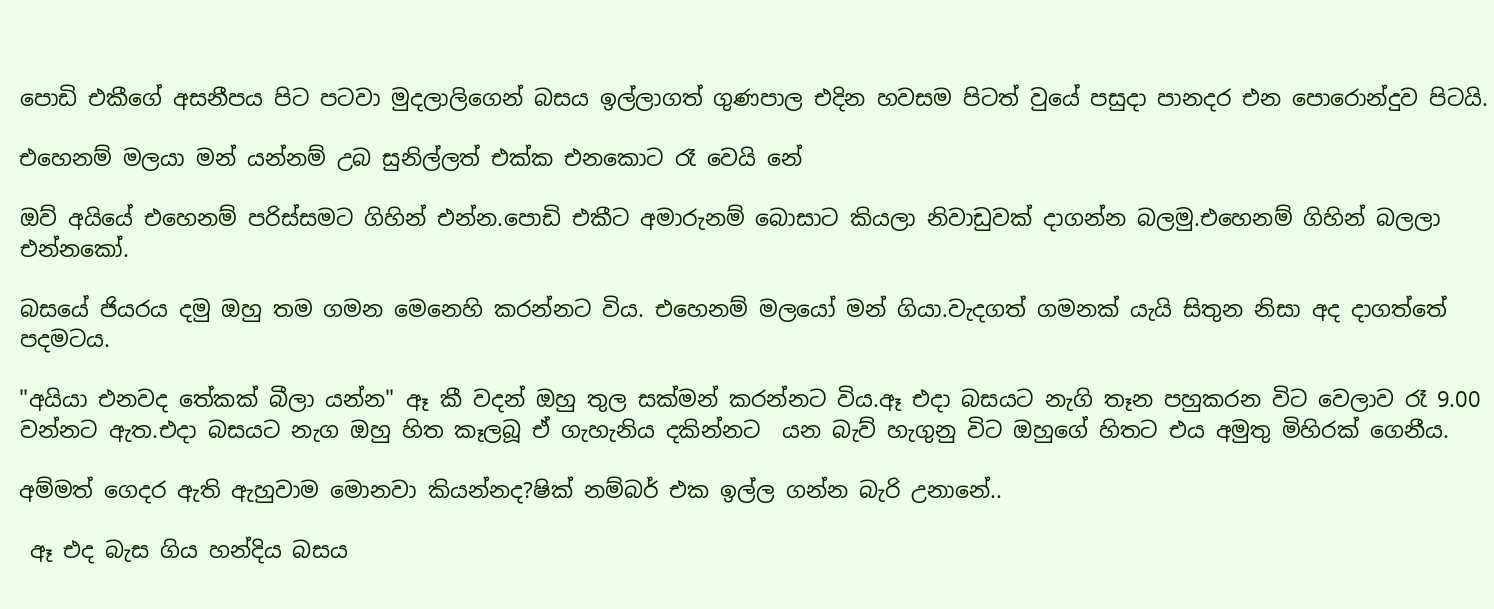පොඩි එකීගේ අසනීපය පිට පටවා මුදලාලිගෙන් බසය ඉල්ලාගත් ගුණපාල එදින හවසම පිටත් වුයේ පසුදා පානදර එන පොරොන්දුව පිටයි.

එහෙනම් මලයා මන් යන්නම් උබ සුනිල්ලත් එක්ක එනකොට රෑ වෙයි නේ

ඔව් අයියේ එහෙනම් පරිස්සමට ගිහින් එන්න.පොඩි එකීට අමාරුනම් බොසාට කියලා නිවාඩුවක් දාගන්න බලමු.එහෙනම් ගිහින් බලලා එන්නකෝ.

බසයේ ජියරය දමු ඔහු තම ගමන මෙනෙහි කරන්නට විය. එහෙනම් මලයෝ මන් ගියා.වැදගත් ගමනක් යැයි සිතුන නිසා අද දාගත්තේ පදමටය.

"අයියා එනවද තේකක් බීලා යන්න" ඈ කී වදන් ඔහු තුල සක්මන් කරන්නට විය.ඈ එදා බසයට නැගි තෑන පහුකරන විට වෙලාව රෑ 9.00 වන්නට ඇත.එදා බසයට නැග ඔහු හිත කෑලබූ ඒ ගැහැනිය දකින්නට  යන බැව් හැගුනු විට ඔහුගේ හිතට එය අමුතු මිහිරක් ගෙනීය.

අම්මත් ගෙදර ඇති ඇහුවාම මොනවා කියන්නද?ෂික් නම්බර් එක ඉල්ල ගන්න බැරි උනානේ..

 ඈ එද බැස ගිය හන්දිය බසය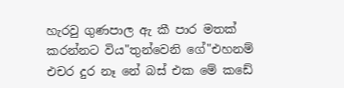හැරවු ගුණපාල ඇ කී පාර මතක් කරන්නට විය"තුන්වෙනි ගේ"එහනම් එචර දුර නෑ නේ බස් එක මේ කඩේ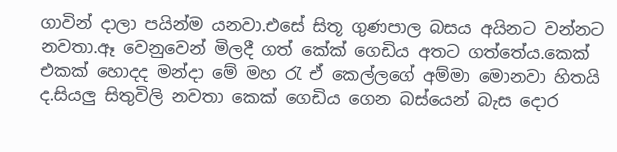ගාවින් දාලා පයින්ම යනවා.එසේ සිතූ ගුණපාල බසය අයිනට වන්නට නවතා.ඈ වෙනුවෙන් මිලදී ගත් කේක් ගෙඩිය අතට ගත්තේය.කෙක් එකක් හොදද මන්දා මේ මහ ‍රැ ඒ කෙල්ලගේ අම්මා මොනවා හිතයි ද.සියලු සිතුවිලි නවතා කෙක් ගෙඩිය ගෙන බස්යෙන් බැස දොර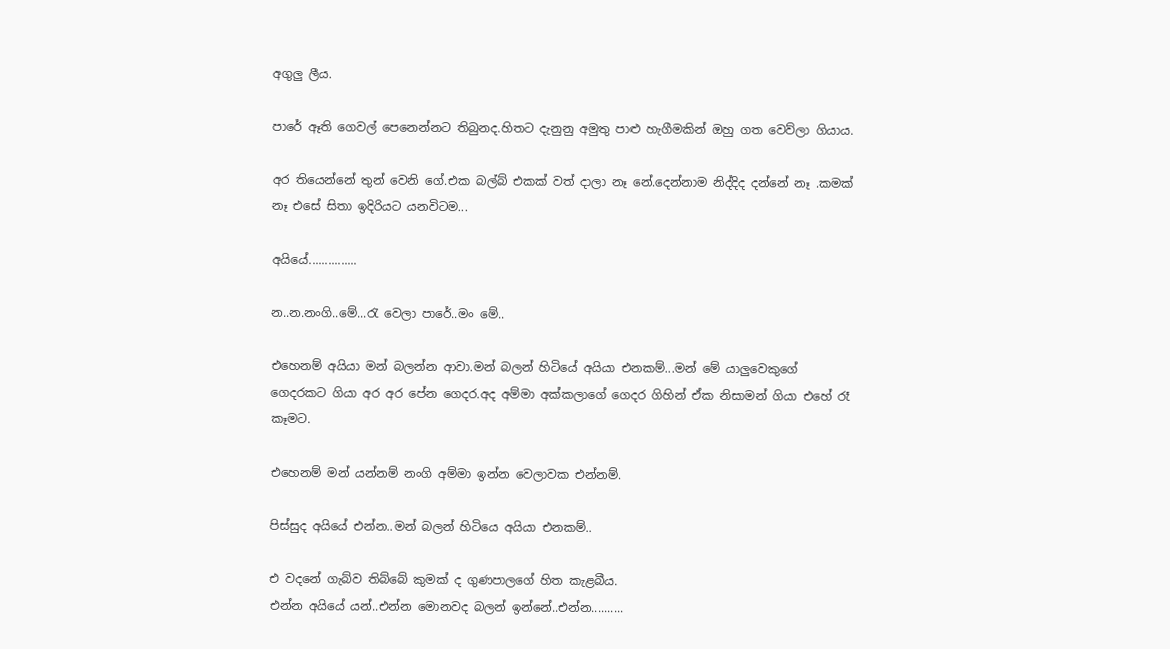අගුලු ලීය.

පාරේ ඈති ගෙවල් පෙනෙන්නට තිබුනද.හිතට දැනුනු අමුතු පාළු හැගීමකින් ඔහු ගත වෙව්ලා ගියාය.

අර තියෙන්නේ තුන් වෙනි ගේ.එක බල්බ් එකක් වත් දාලා නෑ නේ.දෙන්නාම නිද්දිද දන්නේ නෑ .කමක් නෑ එසේ සිතා ඉදිරියට යනවිටම...

අයියේ...............

න..න.නංගි..මේ...රැ වෙලා පාරේ..මං මේ..

එහෙනම් අයියා මන් බලන්න ආවා.මන් බලන් හිටියේ අයියා එනකම්...මන් මේ යාලුවෙකුගේ ගෙදරකට ගියා අර අර පේන ගෙදර.අද අම්මා අක්කලාගේ ගෙදර ගිහින් ඒක නිසාමන් ගියා එහේ රෑ කෑමට.

එහෙනම් මන් යන්නම් නංගි අම්මා ඉන්න වෙලාවක එන්නම්.

පිස්සුද අයියේ එන්න..මන් බලන් හිටියෙ අයියා එනකම්..

එ වදනේ ගැබ්ව තිබ්බේ කුමක් ද ගුණපාලගේ හිත කැළබීය.
එන්න අයියේ යන්..එන්න මොනවද බලන් ඉන්නේ..එන්න..........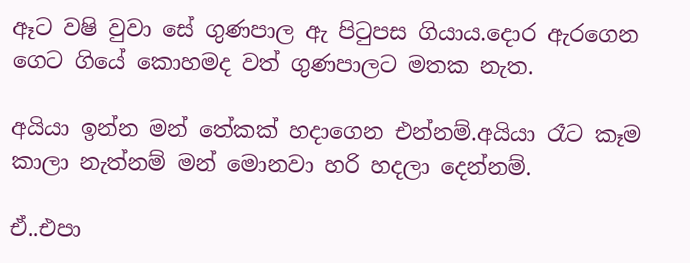ඈට වෂි වුවා සේ ගුණපාල ඇ පි‍ටුපස ගියාය.දොර ඇරගෙන ගෙට ගියේ කොහමද වත් ගුණපාලට මතක නැත.

අයියා ඉන්න මන් තේකක් හදාගෙන එන්නම්.අයියා රෑට කෑම කාලා නැත්නම් මන් මොනවා හරි හදලා දෙන්නම්.

ඒ..එපා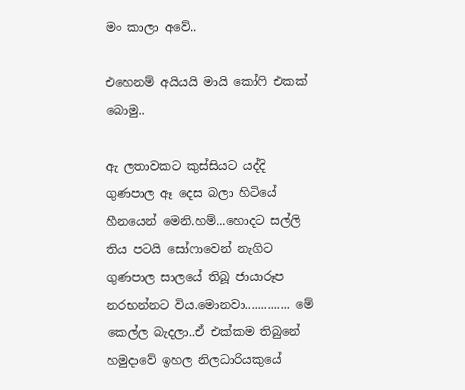මං කාලා අවේ..

එහෙනම් අයියයි මායි කෝ‍ෆි එකක් බොමු..

ඇ ලතාවකට කුස්සියට යද්දි ගුණපාල ඈ දෙස බලා හිටියේ හීනයෙන් මෙනි.හම්...හොදට සල්ලි තිය පටයි සෝෆාවෙන් නැගිට ගුණපාල සාලයේ තිබූ ජායාරූප නරභන්නට විය.මොනවා.............. මේ කෙල්ල බැදලා..ඒ එක්කම තිබුනේ හමුදාවේ ඉහල නිලධාරියකුයේ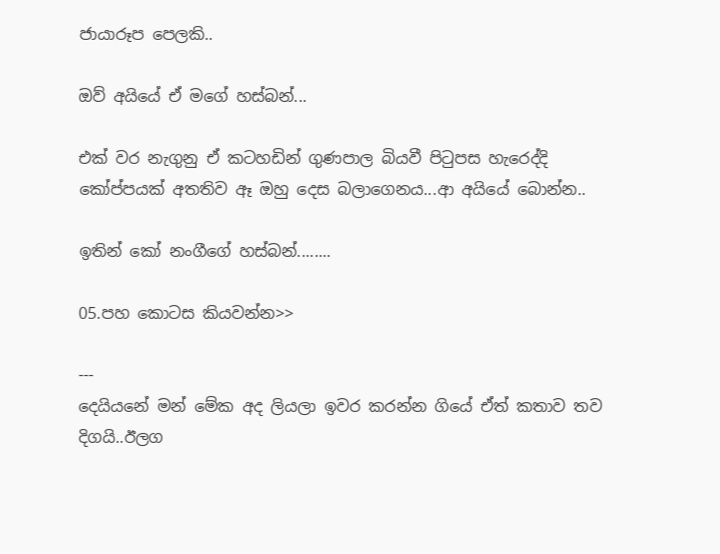ජායාරූප පෙලකි..

ඔව් අයියේ ඒ මගේ හස්බන්...

එක් වර නැගුනු ඒ කටහඩින් ගුණපාල බියවී පි‍ටුපස හැරෙද්දි කෝප්පයක් අතතිව ඈ ඔහු දෙස බලාගෙනය...ආ අයියේ බොන්න..

ඉතින් කෝ නංගීගේ හස්බන්........

05.පහ කොටස කියවන්න>>

---
දෙයියනේ මන් මේක අද ලියලා ඉවර කරන්න ගියේ ඒත් කතාව තව දිගයි..ඊලග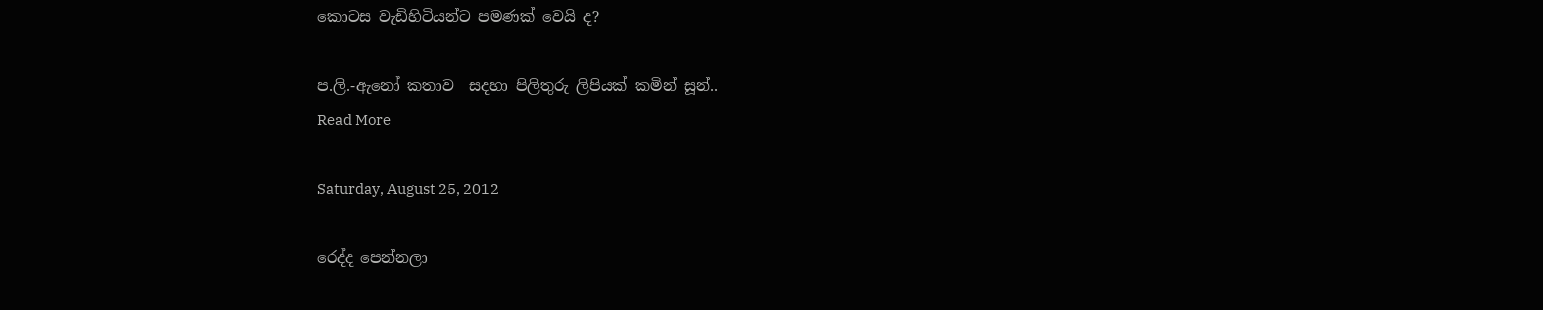කොටස වැඩිහිටියන්ට පමණක් වෙයි ද?

ප.ලි.-ඇනෝ කතාව  සදහා පිලිතුරු ලිපියක් කමින් සූන්..
Read More

Saturday, August 25, 2012

රෙද්ද පෙන්නලා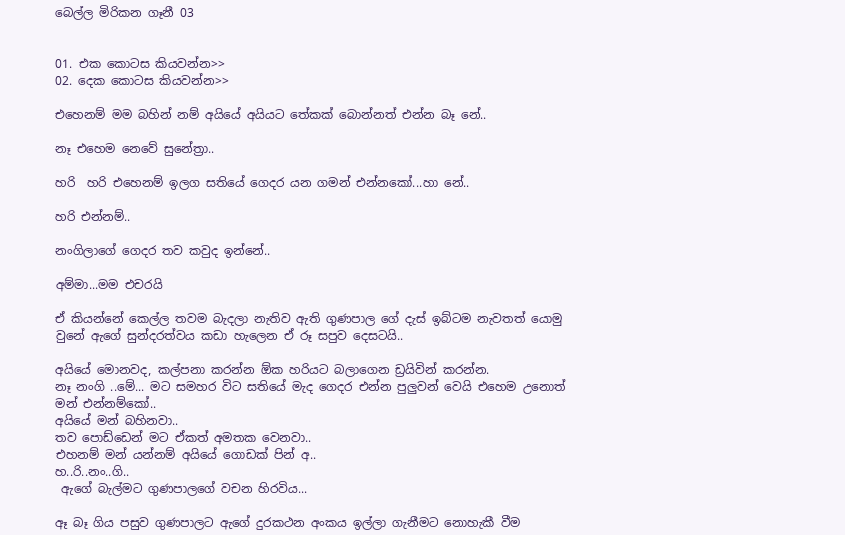බෙල්ල මිරිකන ගෑනී 03


01. එක කොටස කියවන්න>>
02. දෙක කොටස කියවන්න>>

එහෙනම් මම බහින් නම් අයියේ අයියට තේකක් බොන්නත් එන්න බෑ නේ..

නෑ එහෙම නෙවේ සුනේත්‍රා..

හරි  හරි එහෙනම් ඉලග සතියේ ගෙදර යන ගමන් එන්නකෝ...හා නේ..

හරි එන්නම්..

නංගිලාගේ ගෙදර තව කවුද ඉන්නේ..

අම්මා...මම එචරයි

ඒ කියන්නේ කෙල්ල තවම බැදලා නැතිව ඇති ගුණපාල ගේ දැස් ඉබ්ටම නැවතත් යොමු වුනේ ඇගේ සුන්දරත්වය කඩා හැලෙන ඒ රූ සපුව දෙසටයි..

අයියේ මොනවද, කල්පනා කරන්න ඕක හරියට බලාගෙන ඩ්‍රයිවින් කරන්න.
නෑ නංගි ..මේ... මට සමහර විට සතියේ මැද ගෙදර එන්න පුලුවන් වෙයි එහෙම උනොත් මන් එන්නම්කෝ..
අයියේ මන් බහිනවා..
තව පොඩ්ඩෙන් මට ඒකත් අමතක වෙනවා..
එහනම් මන් යන්නම් අයියේ ගොඩක් පින් අ..
හ..රි..නං..ගි..
 ඇගේ බැල්මට ගුණපාලගේ වචන හිරවිය...

ඈ බෑ ගිය පසුව ගුණපාලට ඇගේ දුරකථන අංකය ඉල්ලා ගැනීමට නොහැකී වීම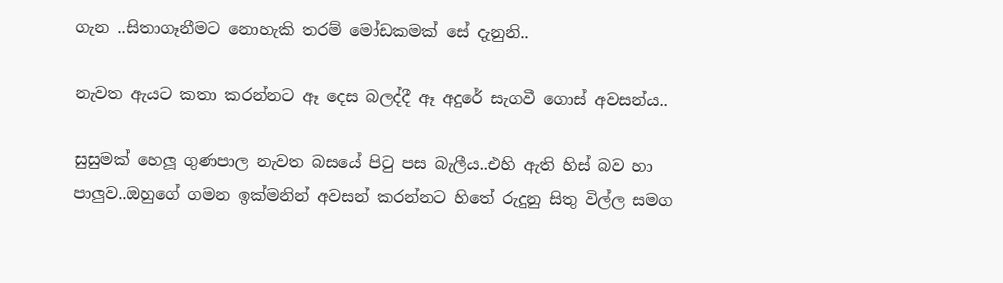ගැන ..සිතාගෑනීමට නොහැකි තරම් මෝඩකමක් සේ දැනුනි..

නැවත ඇයට කතා කරන්නට ඈ දෙස බලද්දී ඈ අදුරේ සැගවී ගොස් අවසන්ය..

සුසුමක් හෙලූ ගුණපාල නැවත බසයේ පි‍ටු පස බැලීය..එහි ඇති හිස් බව හා පාලුව..ඔහුගේ ගමන ඉක්මනින් අවසන් කරන්නට හිතේ රුදුනු සිතු විල්ල සමග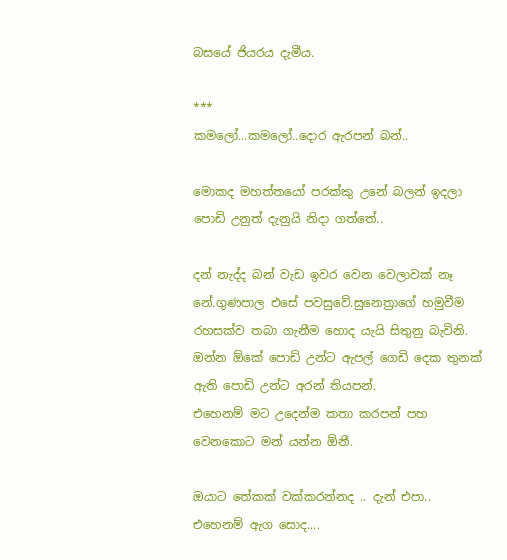බසයේ ජියරය දැමීය.

***
කමලෝ...කමලෝ..දොර ඇරපන් බන්..

මොකද මහත්තයෝ පරක්කු උනේ බලන් ඉදලා පොඩි උනුත් දැනුයි නිදා ගත්තේ..

දන් නැද්ද බන් වැඩ ඉවර වෙන වෙලාවක් නෑ නේ.ගුණපාල එසේ පවසුවේ.සුනෙත්‍රාගේ හමුවීම රහසක්ව තබා ගැනීම හොද යැයි සිතුනු බැවිනි.
ඔන්න ඕකේ පොඩි උන්ට ඇපල් ගෙඩි දෙක තුනක් ඇති පොඩි උන්ට අරන් තියපන්.
එහෙනම් මට උදෙන්ම කතා කරපන් පහ වෙනකොට මන් යන්න ඕනී.

ඔයාට තේකක් වක්කරන්නද .. දැන් එපා..
එහෙනම් ඇග සොද....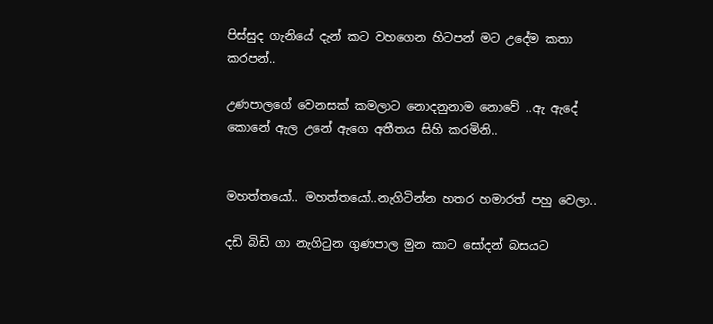පිස්සුද ගැනියේ දැන් කට වහගෙන හිටපන් මට උදේම කතා කරපන්..

උණපාලගේ වෙනසක් කමලාට නොදනුනාම නොවේ ..ඇ ඇදේ කොනේ ඇල උනේ ඇගෙ අතීතය සිහි කරමිනි..


මහත්තයෝ.. මහත්තයෝ..නැගිටින්න හතර හමාරත් පහු වෙලා..

දඩි බිඩි ගා නැගි‍ටුන ගුණපාල මුන කාට සෝදන් බසයට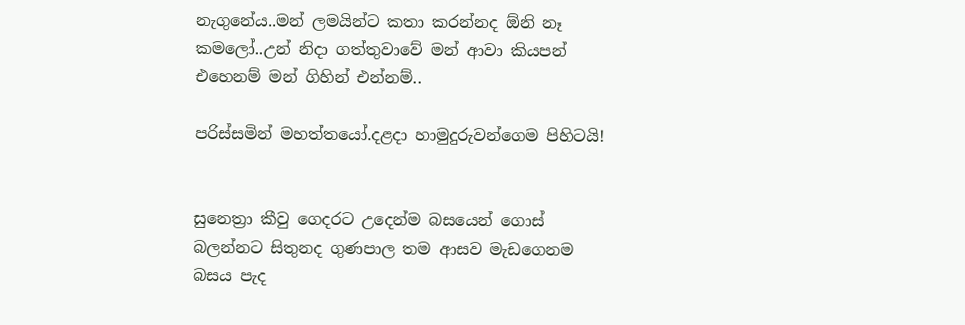නැගුනේය..මන් ලමයින්ට කතා කරන්නද ඕනි නෑ කමලෝ..උන් නිදා ගත්තුවාවේ මන් ආවා කියපන් එහෙනම් මන් ගිහින් එන්නම්..

පරිස්සමින් මහත්තයෝ.දළදා හාමුදුරුවන්ගෙම පිහිටයි!


සුනෙත්‍රා කීවු ගෙදරට උදෙන්ම බසයෙන් ගොස් බලන්නට සිතුනද ගුණපාල තම ආසව මැඩගෙනම බසය පැද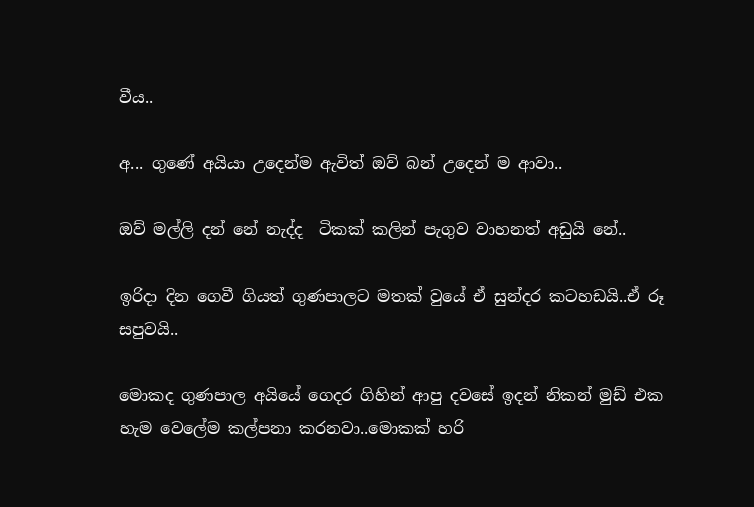වීය..

අ... ගුණේ අයියා උදෙන්ම ඇවිත් ඔව් බන් උදෙන් ම ආවා..

ඔව් මල්ලි දන් නේ නැද්ද  ටිකක් කලින් පැගුව වාහනත් අඩුයි නේ..

ඉරිදා දින ගෙවී ගියත් ගුණපාලට මතක් වුයේ ඒ සුන්දර කටහඩයි..ඒ රූ සපුවයි..

මොකද ගුණපාල අයියේ ගෙදර ගිහින් ආපු දවසේ ඉදන් නිකන් මුඩ් එක හැම වෙලේම කල්පනා කරනවා..මොකක් හරි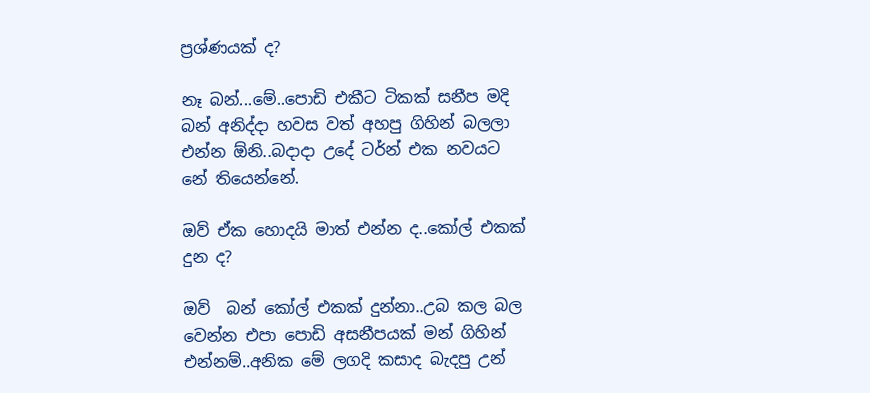ප්‍රශ්ණයක් ද?

නෑ බන්...මේ..පොඩි එකීට ටිකක් සනීප මදි බන් අනිද්දා හවස වත් අහපු ගිහින් බලලා එන්න ඕනි..බදාදා උදේ ටර්න් එක නවයට නේ තියෙන්නේ.

ඔව් ඒක හොදයි මාත් එන්න ද..කෝල් එකක් දුන ද?

ඔව්  බන් කෝල් එකක් දුන්නා..උබ කල බල වෙන්න එපා පොඩි අසනීපයක් මන් ගිහින් එන්නම්..අනික මේ ලගදි කසාද බැදපු උන්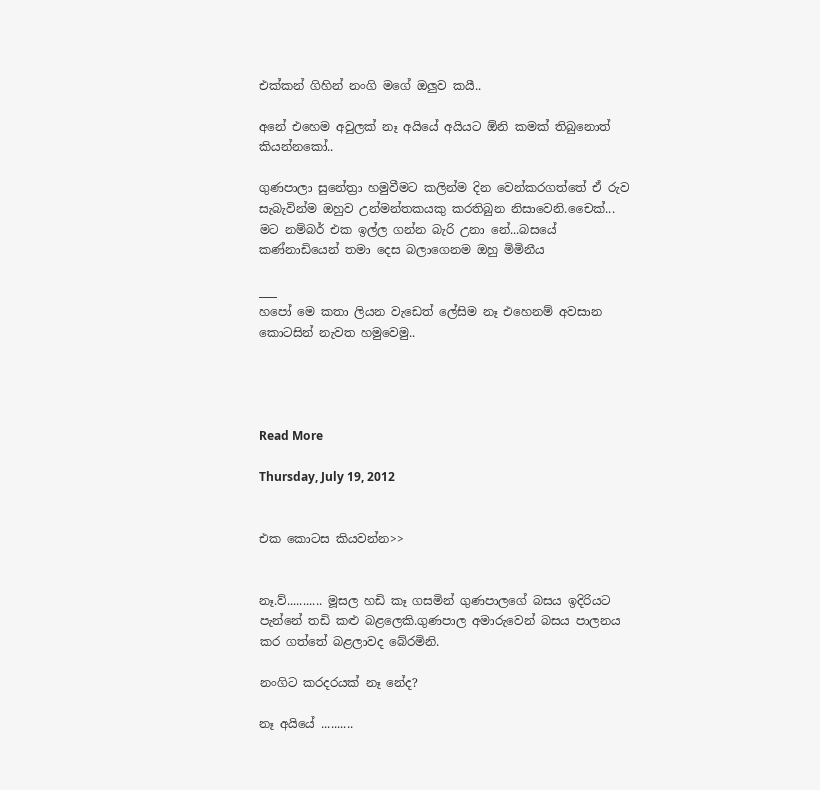එක්කන් ගිහින් නංගි මගේ ඔලුව කයී..

අනේ එහෙම අවුලක් නෑ අයියේ අයියට ඕනි කමක් තිබුනොත් කියන්නකෝ..

ගුණපාලා සුනේත්‍රා හමුවීමට කලින්ම දින වෙන්කරගත්තේ ඒ රුව සැබැවින්ම ඔහුව උන්මන්තකයකු කරතිබුන නිසාවෙනි.චෛක්... මට නම්බර් එක ඉල්ල ගන්න බැරි උනා නේ...බසයේ කණ්නාඩියෙන් තමා දෙස බලාගෙනම ඔහු මිමිනීය

___
හපෝ මෙ කතා ලියන වැඩෙත් ලේසිම නෑ එහෙනම් අවසාන කොටසින් නැවත හමුවෙමු..




Read More

Thursday, July 19, 2012


එක කොටස කියවන්න>>


නෑ.ව්........... මූසල හඩි කෑ ගසමින් ගුණපාලගේ බසය ඉදිරියට පැන්නේ තඩි කළු බළලෙකි.ගුණපාල අමාරුවෙන් බසය පාලනය කර ගත්තේ බළලාවද බේරමිනි.

නංගිට කරදරයක් නෑ නේද?

නෑ අයියේ ..........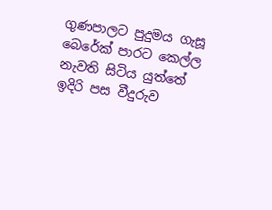ගුණපාලට පුදුමය ගැසූ බෙරේක් පාරට කෙල්ල නැවති සිටිය යුත්තේ ඉදිරි පස වීදුරුව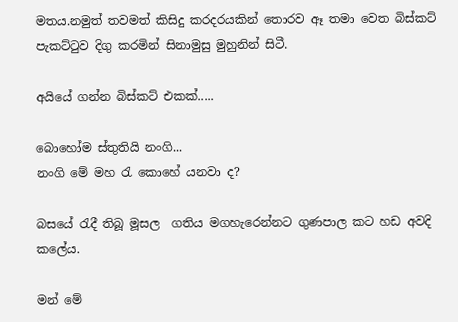මතය.නමුත් තවමත් කිසිදු කරදරයකින් තොරව ඈ තමා වෙත බිස්කට් පැකට්‍ටුව දිගු කරමින් සිනාමුසු මුහුනින් සිටී.

අයියේ ගන්න බිස්කට් එකක්.....

බොහෝම ස්තුතියි නංගි...
නංගි මේ මහ ‍රැ කොහේ යනවා ද?

බසයේ ‍රැදී තිබූ මූසල  ගතිය මගහැරෙන්නට ගුණපාල කට හඩ අවදි කලේය.

මන් මේ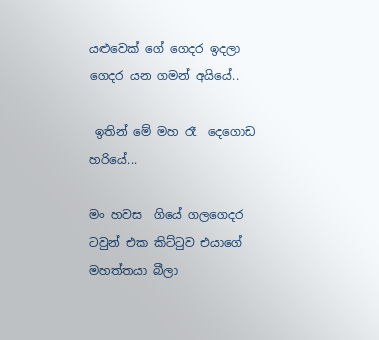යළුවෙක් ගේ ගෙදර ඉදලා ගෙදර යන ගමන් අයියේ..

 ඉතින් මේ මහ රෑ  දෙගොඩ හරියේ...

මං හවස  ගියේ ගලගෙදර ටවුන් එක කිට්‍ටුව එයාගේ මහත්තයා බීලා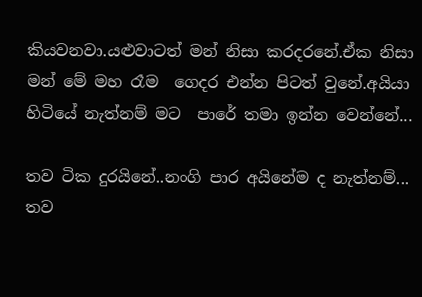කියවනවා.යළුවාටත් මන් නිසා කරදරනේ.ඒක නිසා මන් මේ මහ රෑම  ගෙදර එන්න පිටත් වුනේ.අයියා හිටියේ නැත්නම් මට  පාරේ තමා ඉන්න වෙන්නේ...

තව ටික දුරයිනේ..නංගි පාර අයිනේම ද නැත්නම්... තව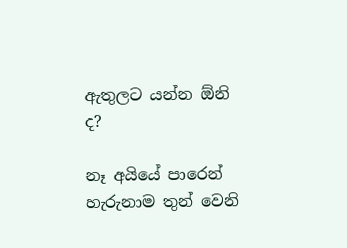ඇතුලට යන්න ඕනි ද?

නෑ අයියේ පාරෙන් හැරුනාම තුන් වෙනි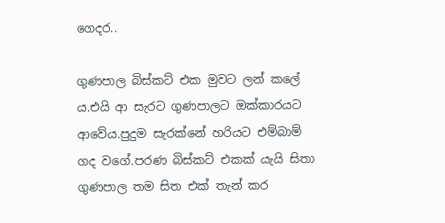ගෙදර..

ගුණපාල බිස්කට් එක මුවට ලන් කලේ ය.එයි ආ සැරට ගුණපාලට ඔක්කාරයට ආවේය.පුදුම සැරක්නේ හරියට එම්බාම් ගද වගේ.පරණ බිස්කට් එකක් යැයි සිතා ගුණපාල තම සිත එක් තැන් කර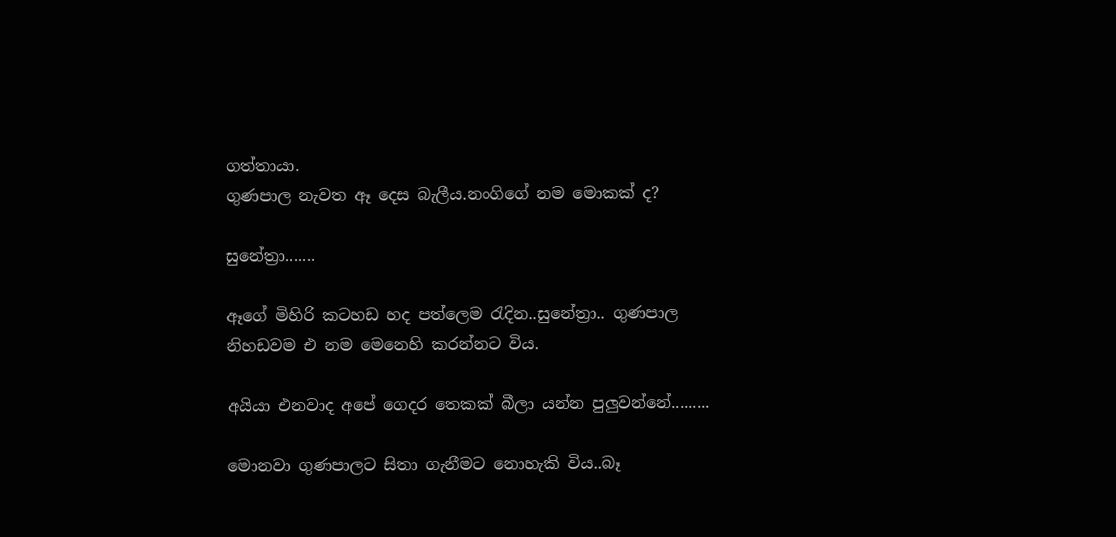ගත්තායා.
ගුණපාල නැවත ඈ දෙස බැලීය.නංගිගේ නම මොකක් ද?

සුනේත්‍රා.......

ඈගේ මිහිරි කටහඩ හද පත්ලෙම ‍රැදින..සුනේත්‍රා.. ගුණපාල නිහඩවම එ නම මෙනෙහි කරන්නට විය.

අයියා එනවාද අපේ ගෙදර තෙකක් බීලා යන්න පුලුවන්නේ.........

මොනවා ගුණපාලට සිතා ගැනීමට නොහැකි විය..බෑ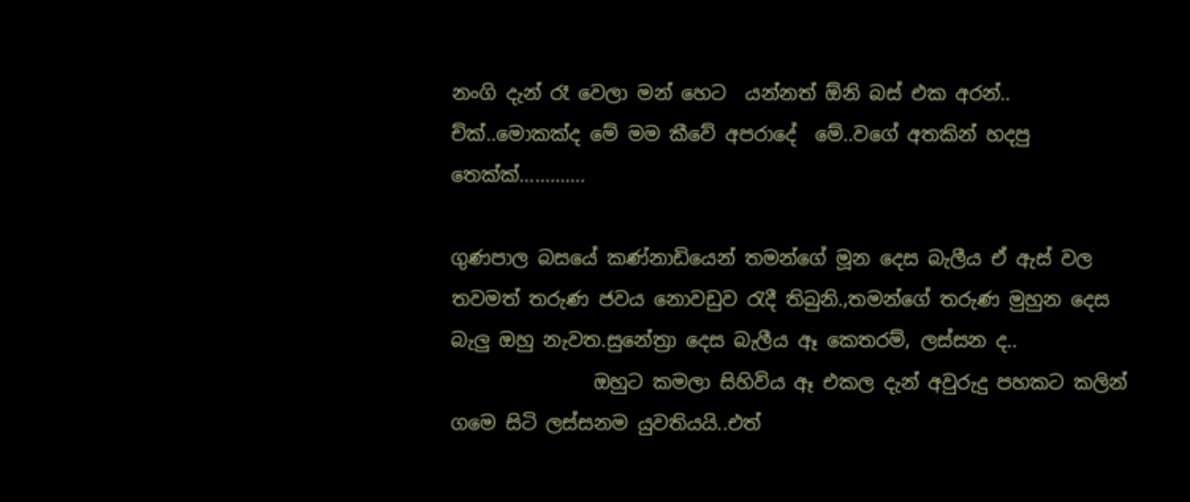නංගි දැන් රෑ වෙලා මන් හෙට  යන්නත් ඕනි බස් එක අරන්..
ච්ක්..මොකක්ද මේ මම කීවේ අපරාදේ  මේ..වගේ අතකින් හදපු තෙක්ක්.............

ගුණපාල බසයේ කණ්නාඩියෙන් තමන්ගේ මූන දෙස බැලීය ඒ ඇස් වල තවමත් තරුණ ජවය නොවඩුව ‍රැදී තිබුනි.,තමන්ගේ තරුණ මුහුන දෙස බැලු ඔහු නැවත.සුනේත්‍රා දෙස බැලීය ඈ කෙතරම්, ලස්සන ද..
               ඔහුට කමලා සිහිවිය ඈ එකල දැන් අවුරුදු පහකට කලින් ගමෙ සිටි ලස්සනම යුවතියයි..එත්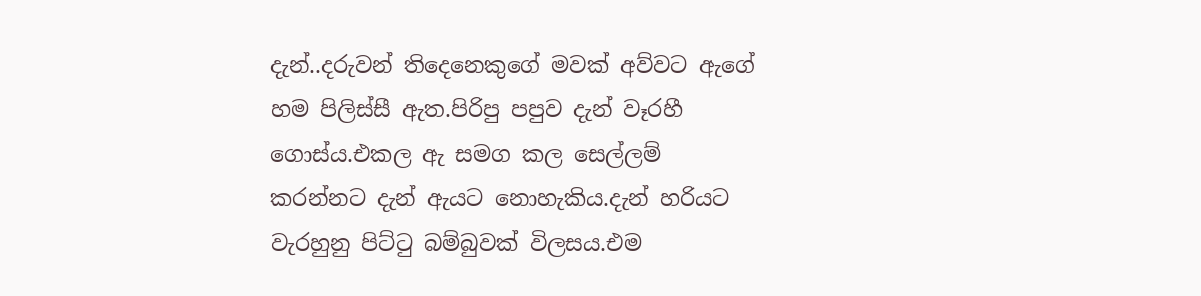දැන්..දරුවන් තිදෙනෙකුගේ මවක් අව්වට ඇගේ හම පිලිස්සී ඇත.පිරිපු පපුව දැන් වෑරහී ගොස්ය.එකල ඇ සමග කල සෙල්ලම් කරන්නට දැන් ඇයට නොහැකිය.දැන් හරියට වැරහුනු පිට්‍ටු බම්බුවක් විලසය.එම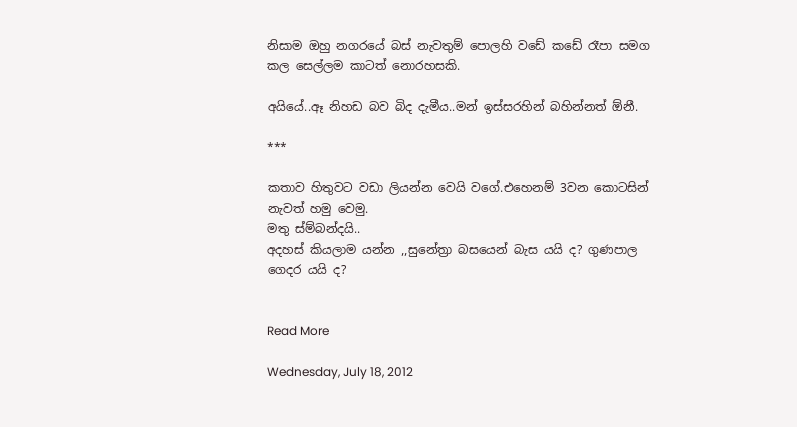නිසාම ඔහු නගරයේ බස් නැවතුම් පොලහි වඩේ කඩේ රෑපා සමග කල සෙල්ලම කාටත් නොරහසකි.

අයියේ..ඈ නිහඩ බව බිද දැමීය..මන් ඉස්සරහින් බහින්නත් ඕනී.

***

කතාව හිතුවට වඩා ලියන්න වෙයි වගේ.එහෙනම් 3වන කොටසින් නැවත් හමු වෙමු.
මතු ස්ම්බන්දයි..
අදහස් කියලාම යන්න ,,සුනේත්‍රා බසයෙන් බැස යයි ද? ගුණපාල ගෙදර යයි ද?


Read More

Wednesday, July 18, 2012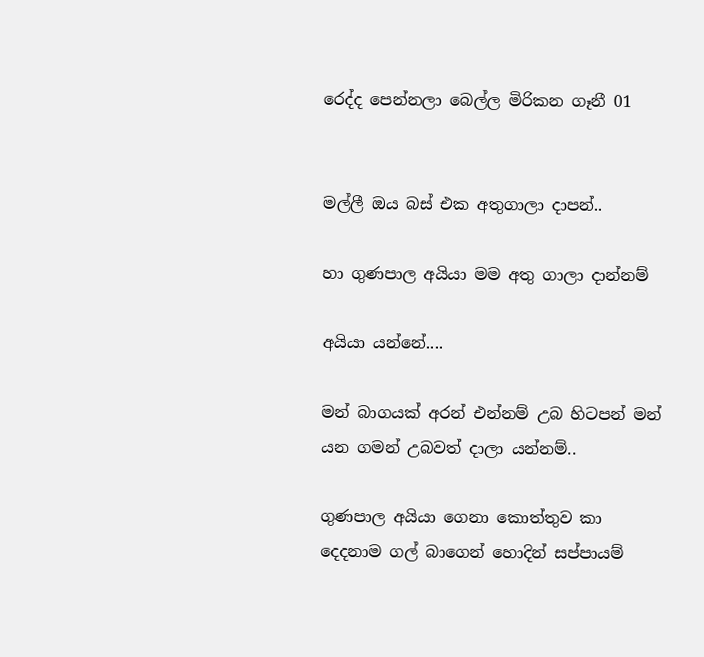රෙද්ද පෙන්නලා බෙල්ල මිරිකන ගෑනී 01


මල්ලී ඔය බස් එක අතුගාලා දාපන්..

හා ගුණපාල අයියා මම අතු ගාලා දාන්නම්

අයියා යන්නේ....

මන් බාගයක් අරන් එන්නම් උබ හිටපන් මන් යන ගමන් උබවත් දාලා යන්නම්..

ගුණපාල අයියා ගෙනා කොත්තුව කා දෙදනාම ගල් බාගෙන් හොදින් සප්පායම්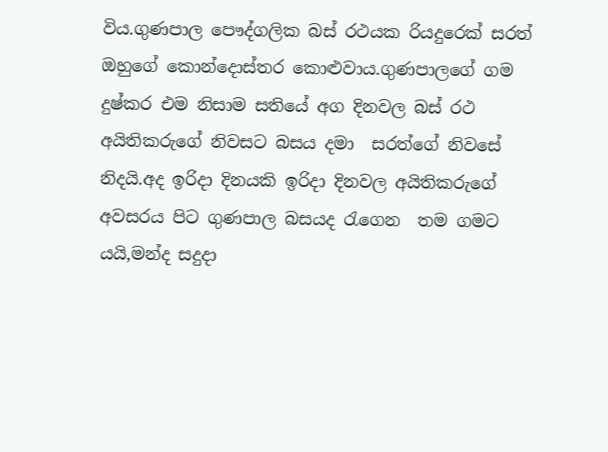විය.ගුණපාල පෞද්ගලික බස් රථයක රියදුරෙක් සරත්  ඔහුගේ කොන්දොස්තර කොළුවාය.ගුණපාලගේ ගම දුෂ්කර එම නිසාම සතියේ අග දිනවල බස් රථ අයිතිකරුගේ නිවසට බසය දමා  සරත්ගේ නිවසේ නිදයි.අද ඉරිදා දිනයකි ඉරිදා දිනවල අයිතිකරුගේ අවසරය පිට ගුණපාල බසයද ‍රැගෙන  තම ගමට යයි,මන්ද සදුදා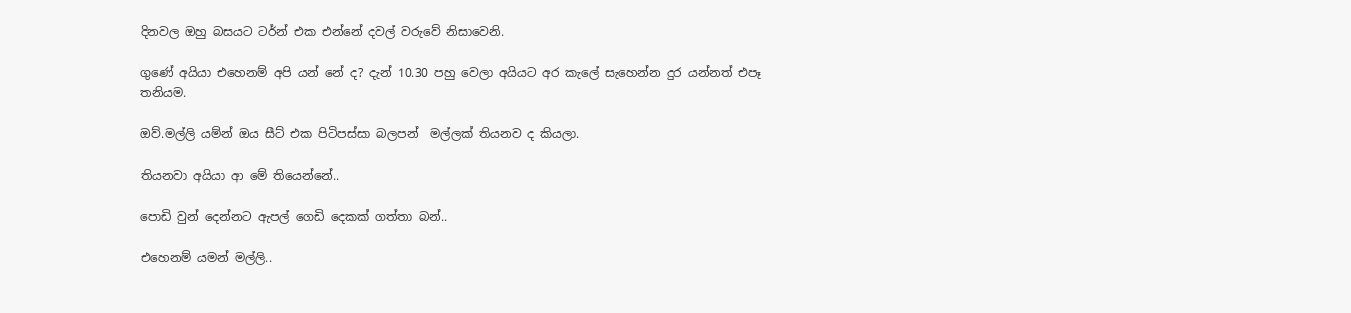දිනවල ඔහු බසයට ටර්න් එක එන්නේ දවල් වරුවේ නිසාවෙනි.

ගුණේ අයියා එහෙනම් අපි යන් නේ ද? දැන් 10.30 පහු වෙලා අයියට අර කැලේ සැහෙන්න දුර යන්නත් එපෑ තනියම.

ඔව්.මල්ලි යම්න් ඔය සීට් එක පිටිපස්සා බලපන්  මල්ලක් තියනව ද කියලා.

තියනවා අයියා ආ මේ තියෙන්නේ..

පොඩි වුන් දෙන්නට ඇපල් ගෙඩි දෙකක් ගත්තා බන්..

එහෙනම් යමන් මල්ලි..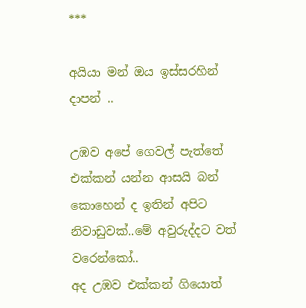***

අයියා මන් ඔය ඉස්සරහින් දාපන් ..

උඹව අපේ ගෙවල් පැත්තේ එක්කන් යන්න ආසයි බන් කොහෙන් ද ඉතින් අපිට නිවාඩුවක්..මේ අවුරුද්දට වත් වරෙන්කෝ..
අද උඹව එක්කන් ගියොත්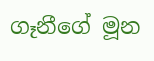ගෑනීගේ මූන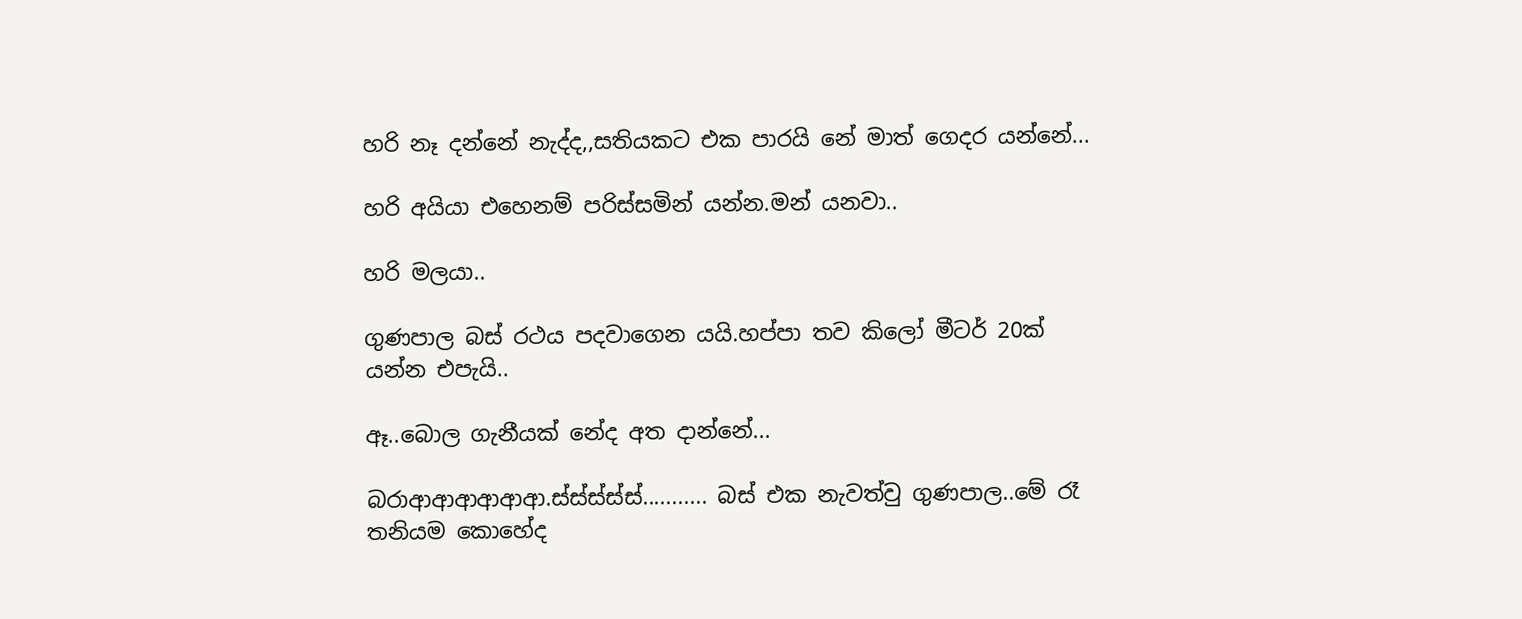හරි නෑ දන්නේ නැද්ද,,සතියකට එක පාරයි නේ මාත් ගෙදර යන්නේ...

හරි අයියා එහෙනම් පරිස්සමින් යන්න.මන් යනවා..

හරි මලයා..

ගුණපාල බස් රථය පදවාගෙන යයි.හප්පා තව කිලෝ මීටර් 20ක් යන්න එපැයි..

ඈ..බොල ගැනීයක් නේද අත දාන්නේ...

බරාආආආආආආ.ස්ස්ස්ස්ස්........... බස් එක නැවත්වු ගුණපාල..මේ රෑ තනියම කොහේද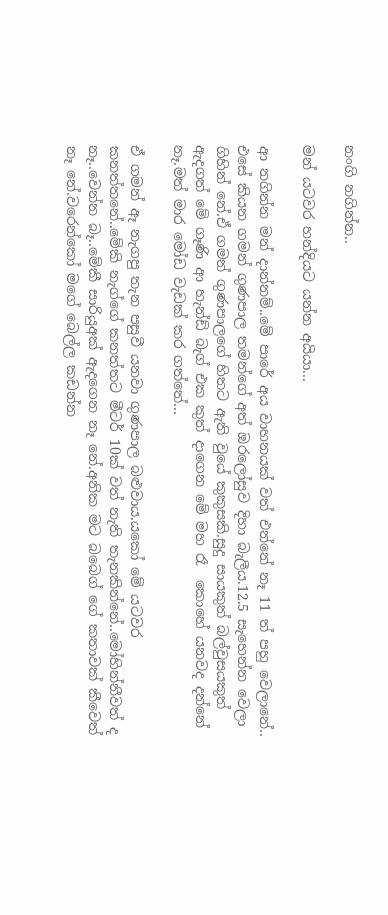නංගි නගින්න..

මන් යටවර හන්දියට යන්න අයියා...

ආ නගින්න මන් දාන්නම්..මේ පාරේ අය වාහනයක් වත් එන්නේ නෑ 11 ත් පහු වෙලානේ..
එසේ කියන ගමන් ගුණපාල තමන්ගේ අත් ඔරලෝසුව දිහා බැලීය.12.5 සැහෙන්න වෙලා ගිහින් නේ.ඒ ගමන් ගුණපාලගේ හිතට ඇති වුයේ කුකුසකි.සුදු සායකුත් බල්වුසයකුත් ඇදගත් මේ ගෑණි ආ හැන්ඩ් බැග් එක කුත් දාගෙන මේ මහ රෑ  කොහේ යනවද දන්නේ නෑ.මත් මාර මෝඩ වැඩක් කර ගත්තේ...

ඒ ගමන් ඈ නැගපු තැන පසුවී යනවා ගුණපාල බළුවාය.යකෝ මේ යටවර කනත්තනේ..මේකි නැග්ගේ කනත්තට මීටර් 10ක් වත් නැති තැනකින්නේ..මෝහින්නීවත් ද නෑ..වෙන්න බෑ..මේකී සාරියුඅක් ඇදගෙන නෑ නේ.අනික මට බබෙග් ගේ කතාවක් කීවෙත් නෑ නේ.වරෙන්කෝ මගේ බෙල්ල කඩන්න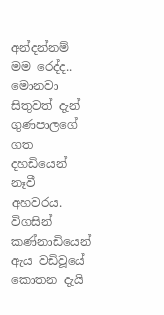අන්දන්නම් මම රෙද්ද..
මොනවා සිතුවත් දැන් ගුණපාලගේ ගත දහඩියෙන් නෑවී අහවරය.
විගසින් කණ්නාඩියෙන් ඇය වඩිවූයේ කොතන දැයි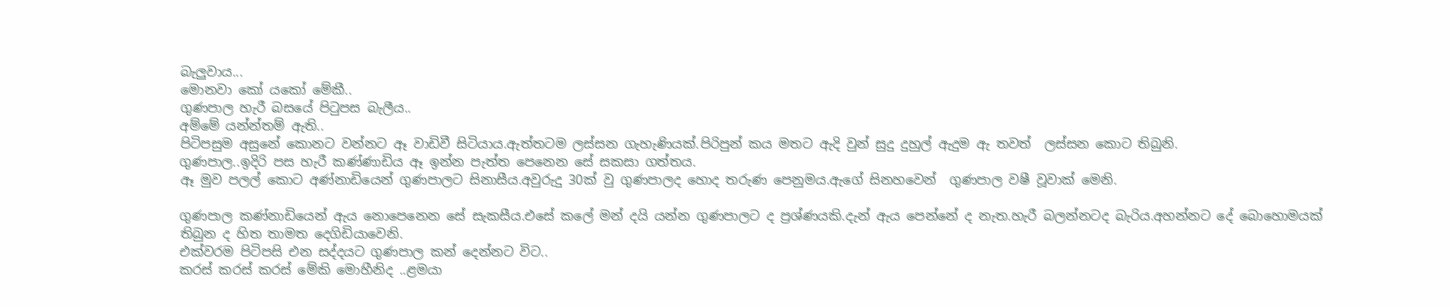බැලුවාය...
මොනවා කෝ යකෝ මේකී..
ගුණපාල හැරී බසයේ පි‍ටුපස බැලීය..
අම්මේ යන්න්තම් ඇති..
පිටිපසුම අසුනේ කොනට වන්නට ඈ වාඩිවී සිටියාය.ඇත්තටම ලස්සන ගැහැණියක්.පිරිපුන් කය මතට ඇදි වුන් සුදු දුහුල් ඇදුම ඇ තවත්  ලස්සන කොට තිබුනි.
ගුණපාල..ඉදිරි පස හැරී කණ්ණාඩිය ඈ ඉන්න පැත්ත පෙනෙන සේ සකසා ගත්තය.
ඈ මුව පලල් කොට අණ්නාඩියෙන් ගුණපාලට සිනාසීය.අවුරුදු 30ක් වු ගුණපාලද හොද තරුණ පෙනුමය.ඇගේ සිනහවෙන්  ගුණපාල වෂී වූවාක් මෙනි.

ගුණපාල කණ්නාඩියෙන් ඇය නොපෙනෙන සේ සැකසීය.එසේ කලේ මන් දයි යන්න ගුණපාලට ද ප්‍රශ්ණයකි.දැන් ඇය පෙන්නේ ද නැත.හැරී බලන්නටද බැරිය.අහන්නට දේ බොහොමයක් තිබුන ද හිත තාමත දෙගිඩියාවෙනි.
එක්වරම පිටිපසි එන සද්දයට ගුණපාල කන් දෙන්නට විට..
කරස් කරස් කරස් මේකි මොහීනිද ..ළමයා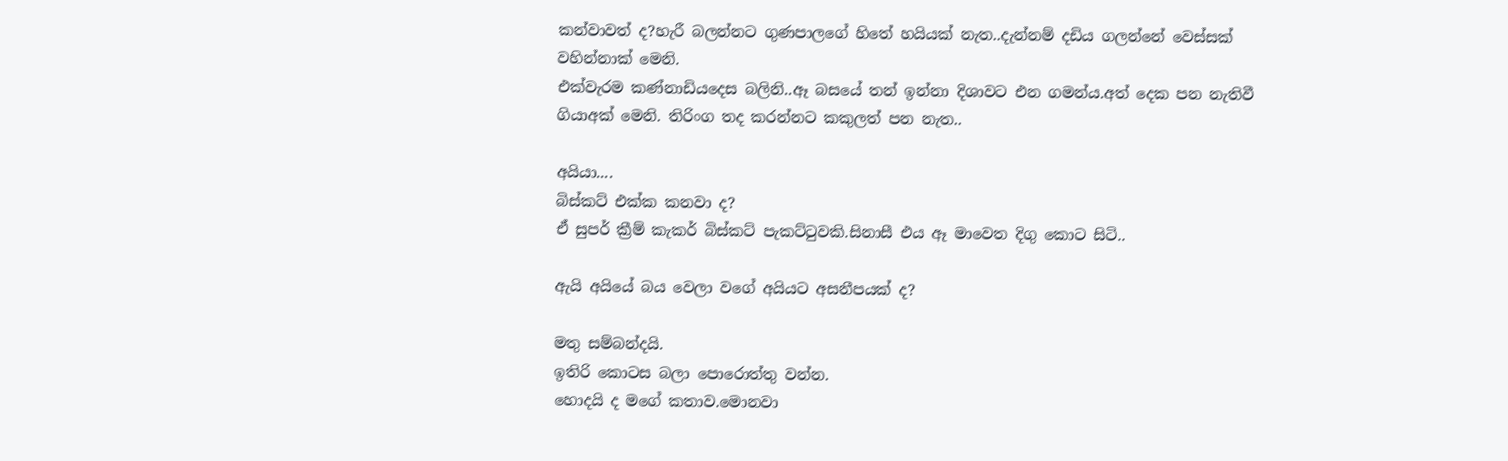කන්වාවත් ද?හැරී බලන්නට ගුණපාලගේ හිතේ හයියක් නැත..දැන්නම් දඩිය ගලන්නේ වෙස්සක් වහින්නාක් මෙනි.
එක්වැරම කණ්නාඩියදෙස බලිනි..ඈ බසයේ තන් ඉන්නා දිශාවට එන ගමන්ය.අත් දෙක පන නැතිවී ගියාඅක් මෙනි. තිරිංග තද කරන්නට කකුලත් පන නැත..

අයියා....
බිස්කට් එක්ක කනවා ද?
ඒ සුපර් ක්‍රීම් කැකර් බිස්කට් පැකට්‍ටුවකි.සිනාසී එය ඈ මාවෙත දිගු කොට සිටි..

ඇයි අයියේ බය වෙලා වගේ අයියට අසනීපයක් ද?

මතු සම්බන්දයි.
ඉතිරි කොටස බලා පොරොත්තු වන්න.
හොදයි ද මගේ කතාව.මොනවා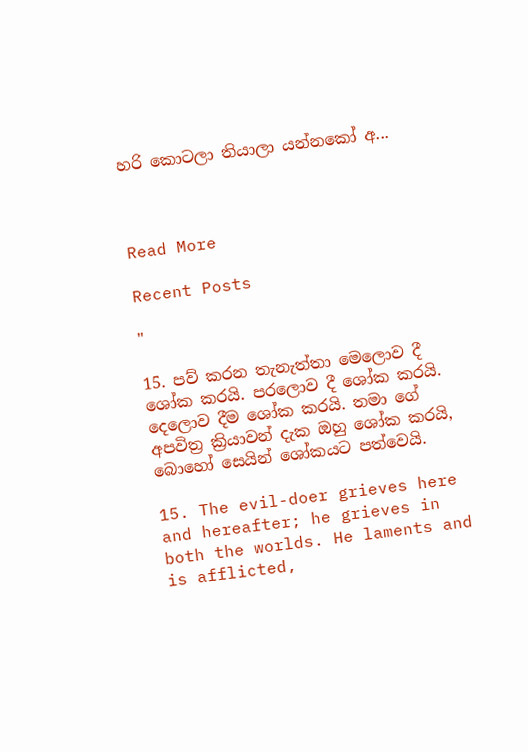හරි කොටලා තියාලා යන්නකෝ අ...



Read More

Recent Posts

"

15. පව් කරන තැනැත්තා මෙලොව දී ශෝක කරයි. පරලොව දී ශෝක කරයි. දෙලොව දීම ශෝක කරයි. තමා ගේ අපවිත්‍ර ක්‍රියාවන් දැක ඔහු ශෝක කරයි, බොහෝ සෙයින් ශෝකයට පත්වෙයි.

15. The evil-doer grieves here and hereafter; he grieves in both the worlds. He laments and is afflicted,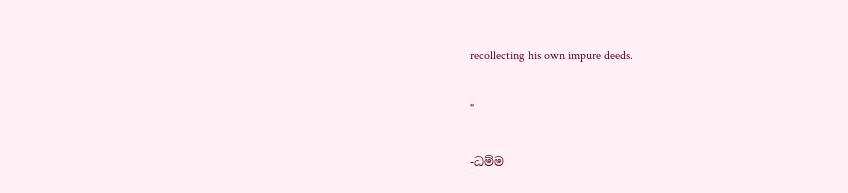recollecting his own impure deeds.

"

-ධම්ම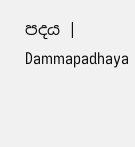පදය | Dammapadhaya